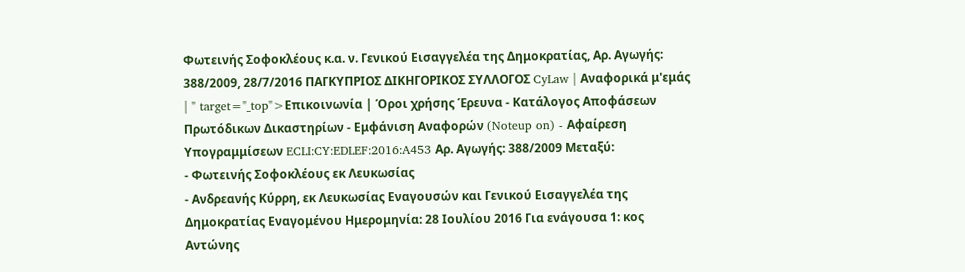Φωτεινής Σοφοκλέους κ.α. ν. Γενικού Εισαγγελέα της Δημοκρατίας, Αρ. Αγωγής: 388/2009, 28/7/2016 ΠΑΓΚΥΠΡΙΟΣ ΔΙΚΗΓΟΡΙΚΟΣ ΣΥΛΛΟΓΟΣ CyLaw | Αναφορικά μ'εμάς | " target="_top">Επικοινωνία | Όροι χρήσης Έρευνα - Κατάλογος Αποφάσεων Πρωτόδικων Δικαστηρίων - Εμφάνιση Αναφορών (Noteup on) - Αφαίρεση Υπογραμμίσεων ECLI:CY:EDLEF:2016:A453 Αρ. Αγωγής: 388/2009 Μεταξύ:
- Φωτεινής Σοφοκλέους εκ Λευκωσίας
- Ανδρεανής Κύρρη, εκ Λευκωσίας Εναγουσών και Γενικού Εισαγγελέα της Δημοκρατίας Εναγομένου Ημερομηνία: 28 Ιουλίου 2016 Για ενάγουσα 1: κος Αντώνης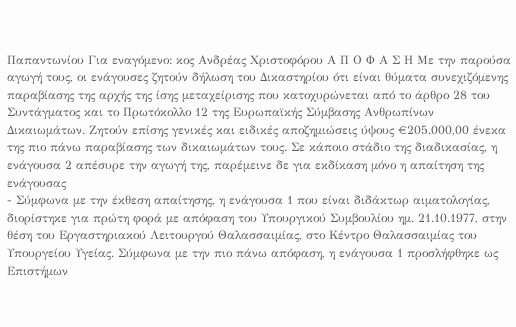Παπαντωνίου Για εναγόμενο: κος Ανδρέας Χριστοφόρου Α Π Ο Φ Α Σ Η Με την παρούσα αγωγή τους, οι ενάγουσες ζητούν δήλωση του Δικαστηρίου ότι είναι θύματα συνεχιζόμενης παραβίασης της αρχής της ίσης μεταχείρισης που κατοχυρώνεται από το άρθρο 28 του Συντάγματος και το Πρωτόκολλο 12 της Ευρωπαϊκής Σύμβασης Ανθρωπίνων Δικαιωμάτων. Ζητούν επίσης γενικές και ειδικές αποζημιώσεις ύψους €205.000,00 ένεκα της πιο πάνω παραβίασης των δικαιωμάτων τους. Σε κάποιο στάδιο της διαδικασίας, η ενάγουσα 2 απέσυρε την αγωγή της, παρέμεινε δε για εκδίκαση μόνο η απαίτηση της ενάγουσας
- Σύμφωνα με την έκθεση απαίτησης, η ενάγουσα 1 που είναι διδάκτωρ αιματολογίας, διορίστηκε για πρώτη φορά με απόφαση του Υπουργικού Συμβουλίου ημ. 21.10.1977, στην θέση του Εργαστηριακού Λειτουργού Θαλασσαιμίας, στο Κέντρο Θαλασσαιμίας του Υπουργείου Υγείας. Σύμφωνα με την πιο πάνω απόφαση, η ενάγουσα 1 προσλήφθηκε ως Επιστήμων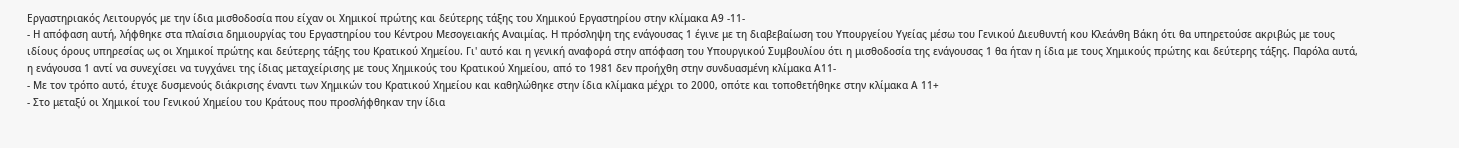Εργαστηριακός Λειτουργός με την ίδια μισθοδοσία που είχαν οι Χημικοί πρώτης και δεύτερης τάξης του Χημικού Εργαστηρίου στην κλίμακα Α9 -11-
- Η απόφαση αυτή, λήφθηκε στα πλαίσια δημιουργίας του Εργαστηρίου του Κέντρου Μεσογειακής Αναιμίας. Η πρόσληψη της ενάγουσας 1 έγινε με τη διαβεβαίωση του Υπουργείου Υγείας μέσω του Γενικού Διευθυντή κου Κλεάνθη Βάκη ότι θα υπηρετούσε ακριβώς με τους ιδίους όρους υπηρεσίας ως οι Χημικοί πρώτης και δεύτερης τάξης του Κρατικού Χημείου. Γι' αυτό και η γενική αναφορά στην απόφαση του Υπουργικού Συμβουλίου ότι η μισθοδοσία της ενάγουσας 1 θα ήταν η ίδια με τους Χημικούς πρώτης και δεύτερης τάξης. Παρόλα αυτά, η ενάγουσα 1 αντί να συνεχίσει να τυγχάνει της ίδιας μεταχείρισης με τους Χημικούς του Κρατικού Χημείου, από το 1981 δεν προήχθη στην συνδυασμένη κλίμακα Α11-
- Με τον τρόπο αυτό, έτυχε δυσμενούς διάκρισης έναντι των Χημικών του Κρατικού Χημείου και καθηλώθηκε στην ίδια κλίμακα μέχρι το 2000, οπότε και τοποθετήθηκε στην κλίμακα Α 11+
- Στο μεταξύ οι Χημικοί του Γενικού Χημείου του Κράτους που προσλήφθηκαν την ίδια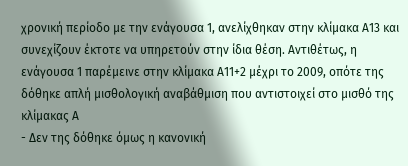χρονική περίοδο με την ενάγουσα 1, ανελίχθηκαν στην κλίμακα Α13 και συνεχίζουν έκτοτε να υπηρετούν στην ίδια θέση. Αντιθέτως, η ενάγουσα 1 παρέμεινε στην κλίμακα Α11+2 μέχρι το 2009, οπότε της δόθηκε απλή μισθολογική αναβάθμιση που αντιστοιχεί στο μισθό της κλίμακας Α
- Δεν της δόθηκε όμως η κανονική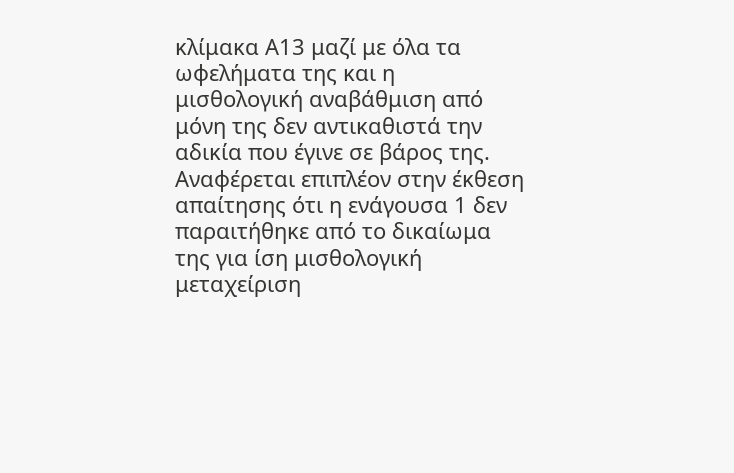κλίμακα Α13 μαζί με όλα τα ωφελήματα της και η μισθολογική αναβάθμιση από μόνη της δεν αντικαθιστά την αδικία που έγινε σε βάρος της. Αναφέρεται επιπλέον στην έκθεση απαίτησης ότι η ενάγουσα 1 δεν παραιτήθηκε από το δικαίωμα της για ίση μισθολογική μεταχείριση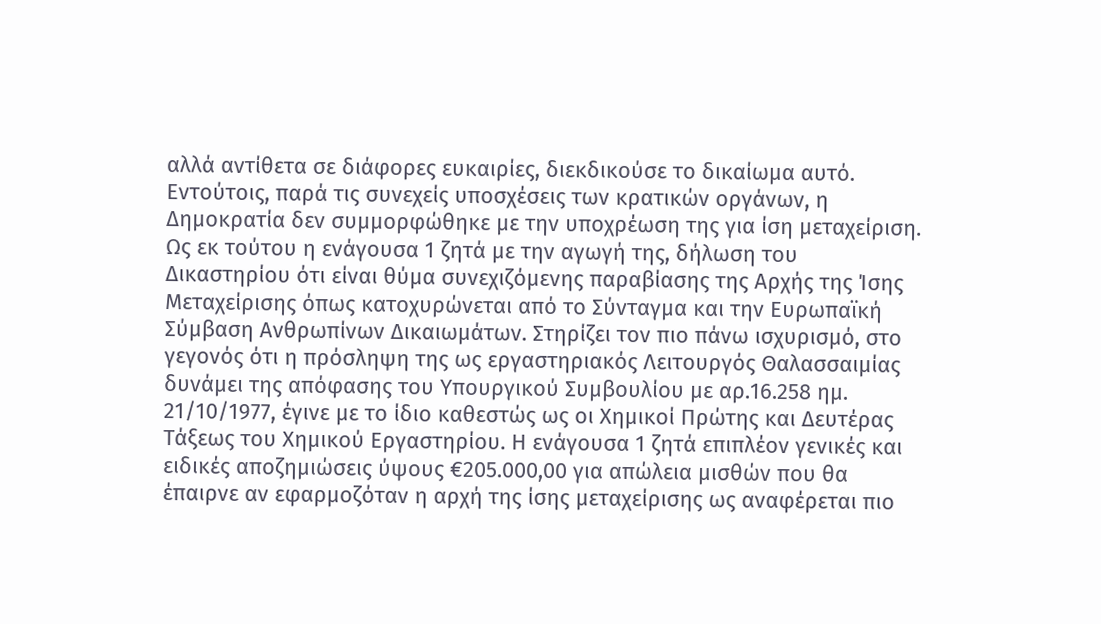αλλά αντίθετα σε διάφορες ευκαιρίες, διεκδικούσε το δικαίωμα αυτό. Εντούτοις, παρά τις συνεχείς υποσχέσεις των κρατικών οργάνων, η Δημοκρατία δεν συμμορφώθηκε με την υποχρέωση της για ίση μεταχείριση. Ως εκ τούτου η ενάγουσα 1 ζητά με την αγωγή της, δήλωση του Δικαστηρίου ότι είναι θύμα συνεχιζόμενης παραβίασης της Αρχής της Ίσης Μεταχείρισης όπως κατοχυρώνεται από το Σύνταγμα και την Ευρωπαϊκή Σύμβαση Ανθρωπίνων Δικαιωμάτων. Στηρίζει τον πιο πάνω ισχυρισμό, στο γεγονός ότι η πρόσληψη της ως εργαστηριακός Λειτουργός Θαλασσαιμίας δυνάμει της απόφασης του Υπουργικού Συμβουλίου με αρ.16.258 ημ. 21/10/1977, έγινε με το ίδιο καθεστώς ως οι Χημικοί Πρώτης και Δευτέρας Τάξεως του Χημικού Εργαστηρίου. Η ενάγουσα 1 ζητά επιπλέον γενικές και ειδικές αποζημιώσεις ύψους €205.000,00 για απώλεια μισθών που θα έπαιρνε αν εφαρμοζόταν η αρχή της ίσης μεταχείρισης ως αναφέρεται πιο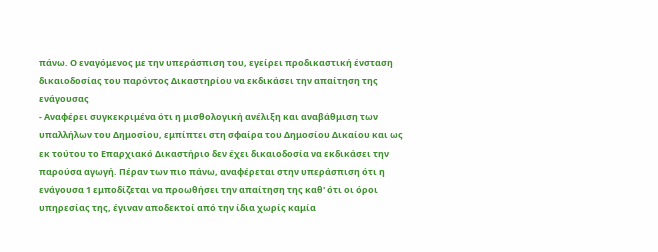πάνω. Ο εναγόμενος με την υπεράσπιση του, εγείρει προδικαστική ένσταση δικαιοδοσίας του παρόντος Δικαστηρίου να εκδικάσει την απαίτηση της ενάγουσας
- Αναφέρει συγκεκριμένα ότι η μισθολογική ανέλιξη και αναβάθμιση των υπαλλήλων του Δημοσίου, εμπίπτει στη σφαίρα του Δημοσίου Δικαίου και ως εκ τούτου το Επαρχιακό Δικαστήριο δεν έχει δικαιοδοσία να εκδικάσει την παρούσα αγωγή. Πέραν των πιο πάνω, αναφέρεται στην υπεράσπιση ότι η ενάγουσα 1 εμποδίζεται να προωθήσει την απαίτηση της καθ' ότι οι όροι υπηρεσίας της, έγιναν αποδεκτοί από την ίδια χωρίς καμία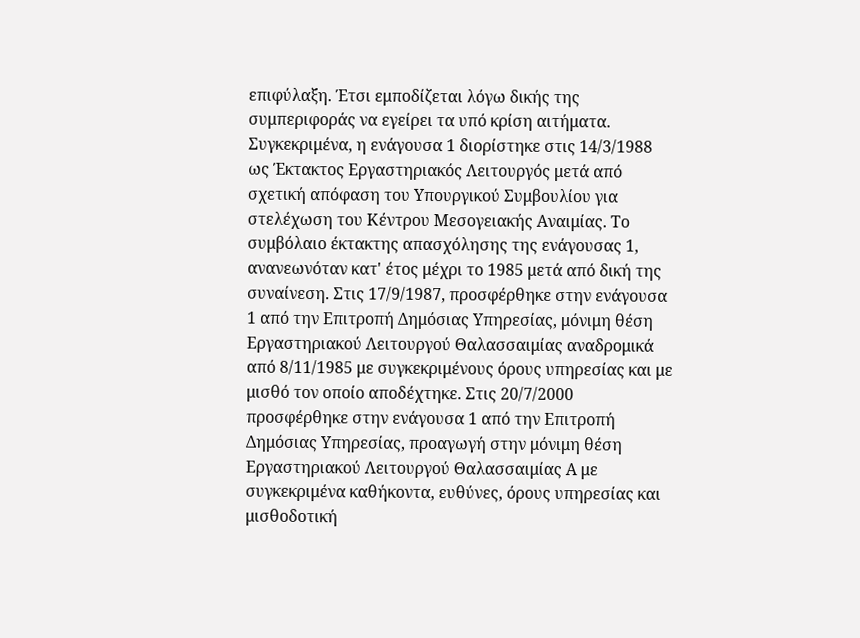επιφύλαξη. Έτσι εμποδίζεται λόγω δικής της συμπεριφοράς να εγείρει τα υπό κρίση αιτήματα. Συγκεκριμένα, η ενάγουσα 1 διορίστηκε στις 14/3/1988 ως Έκτακτος Εργαστηριακός Λειτουργός μετά από σχετική απόφαση του Υπουργικού Συμβουλίου για στελέχωση του Κέντρου Μεσογειακής Αναιμίας. Το συμβόλαιο έκτακτης απασχόλησης της ενάγουσας 1, ανανεωνόταν κατ' έτος μέχρι το 1985 μετά από δική της συναίνεση. Στις 17/9/1987, προσφέρθηκε στην ενάγουσα 1 από την Επιτροπή Δημόσιας Υπηρεσίας, μόνιμη θέση Εργαστηριακού Λειτουργού Θαλασσαιμίας αναδρομικά από 8/11/1985 με συγκεκριμένους όρους υπηρεσίας και με μισθό τον οποίο αποδέχτηκε. Στις 20/7/2000 προσφέρθηκε στην ενάγουσα 1 από την Επιτροπή Δημόσιας Υπηρεσίας, προαγωγή στην μόνιμη θέση Εργαστηριακού Λειτουργού Θαλασσαιμίας Α με συγκεκριμένα καθήκοντα, ευθύνες, όρους υπηρεσίας και μισθοδοτική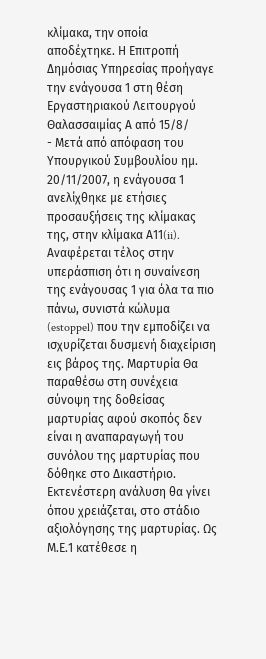κλίμακα, την οποία αποδέχτηκε. Η Επιτροπή Δημόσιας Υπηρεσίας προήγαγε την ενάγουσα 1 στη θέση Εργαστηριακού Λειτουργού Θαλασσαιμίας Α από 15/8/
- Μετά από απόφαση του Υπουργικού Συμβουλίου ημ. 20/11/2007, η ενάγουσα 1 ανελίχθηκε με ετήσιες προσαυξήσεις της κλίμακας της, στην κλίμακα Α11(ii). Αναφέρεται τέλος στην υπεράσπιση ότι η συναίνεση της ενάγουσας 1 για όλα τα πιο πάνω, συνιστά κώλυμα (estoppel) που την εμποδίζει να ισχυρίζεται δυσμενή διαχείριση εις βάρος της. Μαρτυρία Θα παραθέσω στη συνέχεια σύνοψη της δοθείσας μαρτυρίας αφού σκοπός δεν είναι η αναπαραγωγή του συνόλου της μαρτυρίας που δόθηκε στο Δικαστήριο. Εκτενέστερη ανάλυση θα γίνει όπου χρειάζεται, στο στάδιο αξιολόγησης της μαρτυρίας. Ως Μ.Ε.1 κατέθεσε η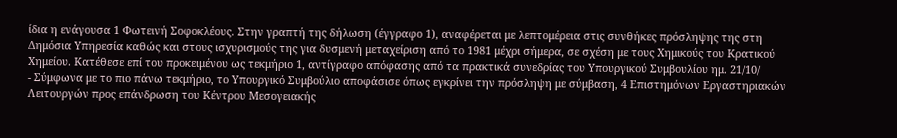ίδια η ενάγουσα 1 Φωτεινή Σοφοκλέους. Στην γραπτή της δήλωση (έγγραφο 1), αναφέρεται με λεπτομέρεια στις συνθήκες πρόσληψης της στη Δημόσια Υπηρεσία καθώς και στους ισχυρισμούς της για δυσμενή μεταχείριση από το 1981 μέχρι σήμερα, σε σχέση με τους Χημικούς του Κρατικού Χημείου. Κατέθεσε επί του προκειμένου ως τεκμήριο 1, αντίγραφο απόφασης από τα πρακτικά συνεδρίας του Υπουργικού Συμβουλίου ημ. 21/10/
- Σύμφωνα με το πιο πάνω τεκμήριο, το Υπουργικό Συμβούλιο αποφάσισε όπως εγκρίνει την πρόσληψη με σύμβαση, 4 Επιστημόνων Εργαστηριακών Λειτουργών προς επάνδρωση του Κέντρου Μεσογειακής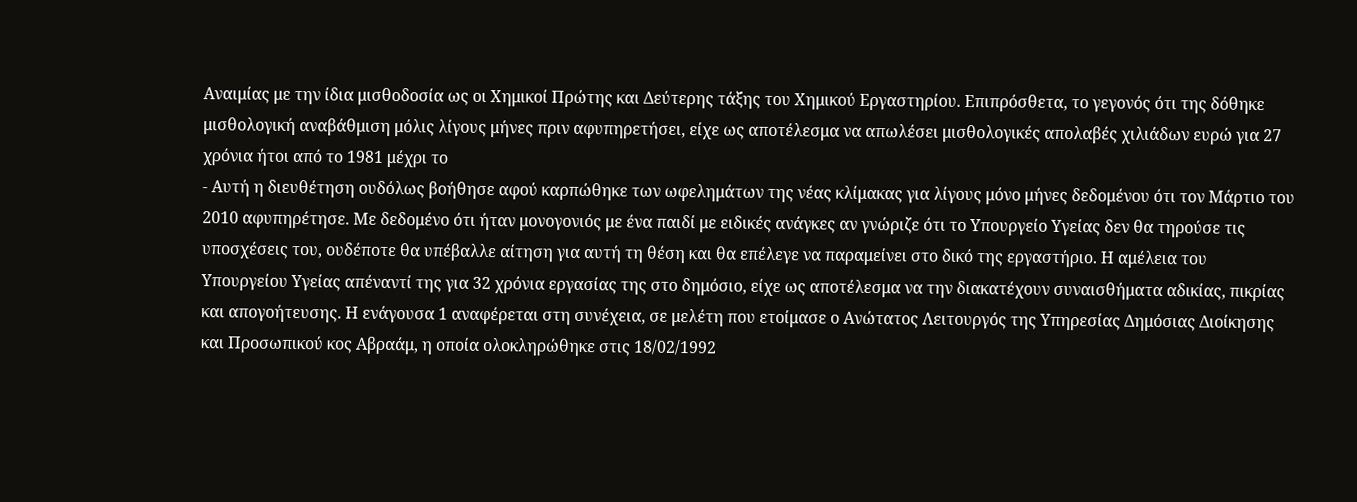Αναιμίας με την ίδια μισθοδοσία ως οι Χημικοί Πρώτης και Δεύτερης τάξης του Χημικού Εργαστηρίου. Επιπρόσθετα, το γεγονός ότι της δόθηκε μισθολογική αναβάθμιση μόλις λίγους μήνες πριν αφυπηρετήσει, είχε ως αποτέλεσμα να απωλέσει μισθολογικές απολαβές χιλιάδων ευρώ για 27 χρόνια ήτοι από το 1981 μέχρι το
- Αυτή η διευθέτηση ουδόλως βοήθησε αφού καρπώθηκε των ωφελημάτων της νέας κλίμακας για λίγους μόνο μήνες δεδομένου ότι τον Μάρτιο του 2010 αφυπηρέτησε. Με δεδομένο ότι ήταν μονογονιός με ένα παιδί με ειδικές ανάγκες αν γνώριζε ότι το Υπουργείο Υγείας δεν θα τηρούσε τις υποσχέσεις του, ουδέποτε θα υπέβαλλε αίτηση για αυτή τη θέση και θα επέλεγε να παραμείνει στο δικό της εργαστήριο. Η αμέλεια του Υπουργείου Υγείας απέναντί της για 32 χρόνια εργασίας της στο δημόσιο, είχε ως αποτέλεσμα να την διακατέχουν συναισθήματα αδικίας, πικρίας και απογοήτευσης. Η ενάγουσα 1 αναφέρεται στη συνέχεια, σε μελέτη που ετοίμασε ο Ανώτατος Λειτουργός της Υπηρεσίας Δημόσιας Διοίκησης και Προσωπικού κος Αβραάμ, η οποία ολοκληρώθηκε στις 18/02/1992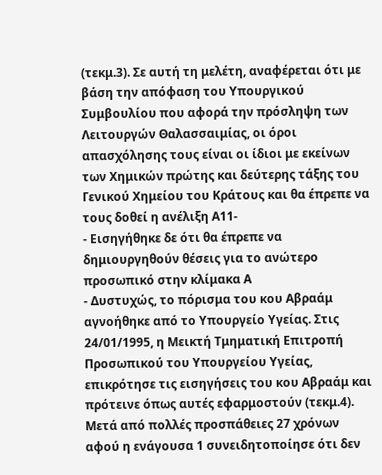(τεκμ.3). Σε αυτή τη μελέτη, αναφέρεται ότι με βάση την απόφαση του Υπουργικού Συμβουλίου που αφορά την πρόσληψη των Λειτουργών Θαλασσαιμίας, οι όροι απασχόλησης τους είναι οι ίδιοι με εκείνων των Χημικών πρώτης και δεύτερης τάξης του Γενικού Χημείου του Κράτους και θα έπρεπε να τους δοθεί η ανέλιξη Α11-
- Εισηγήθηκε δε ότι θα έπρεπε να δημιουργηθούν θέσεις για το ανώτερο προσωπικό στην κλίμακα Α
- Δυστυχώς, το πόρισμα του κου Αβραάμ αγνοήθηκε από το Υπουργείο Υγείας. Στις 24/01/1995, η Μεικτή Τμηματική Επιτροπή Προσωπικού του Υπουργείου Υγείας, επικρότησε τις εισηγήσεις του κου Αβραάμ και πρότεινε όπως αυτές εφαρμοστούν (τεκμ.4). Μετά από πολλές προσπάθειες 27 χρόνων αφού η ενάγουσα 1 συνειδητοποίησε ότι δεν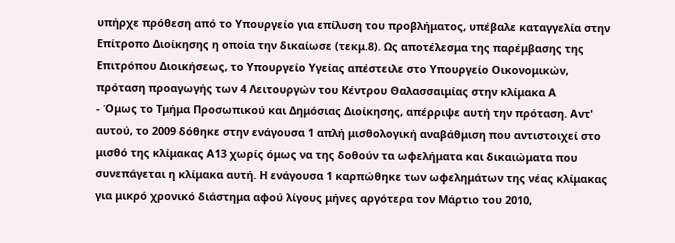υπήρχε πρόθεση από το Υπουργείο για επίλυση του προβλήματος, υπέβαλε καταγγελία στην Επίτροπο Διοίκησης η οποία την δικαίωσε (τεκμ.8). Ως αποτέλεσμα της παρέμβασης της Επιτρόπου Διοικήσεως, το Υπουργείο Υγείας απέστειλε στο Υπουργείο Οικονομικών, πρόταση προαγωγής των 4 Λειτουργών του Κέντρου Θαλασσαιμίας στην κλίμακα Α
- Όμως το Τμήμα Προσωπικού και Δημόσιας Διοίκησης, απέρριψε αυτή την πρόταση. Αντ' αυτού, το 2009 δόθηκε στην ενάγουσα 1 απλή μισθολογική αναβάθμιση που αντιστοιχεί στο μισθό της κλίμακας Α13 χωρίς όμως να της δοθούν τα ωφελήματα και δικαιώματα που συνεπάγεται η κλίμακα αυτή. Η ενάγουσα 1 καρπώθηκε των ωφελημάτων της νέας κλίμακας για μικρό χρονικό διάστημα αφού λίγους μήνες αργότερα τον Μάρτιο του 2010,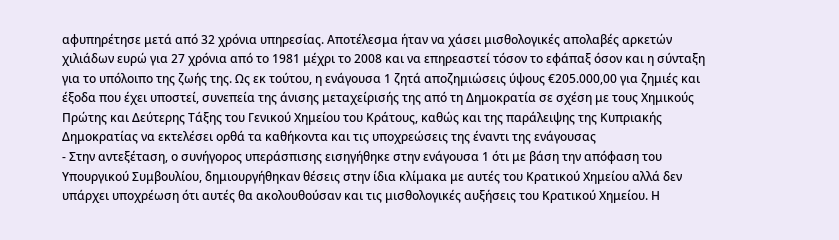αφυπηρέτησε μετά από 32 χρόνια υπηρεσίας. Αποτέλεσμα ήταν να χάσει μισθολογικές απολαβές αρκετών χιλιάδων ευρώ για 27 χρόνια από το 1981 μέχρι το 2008 και να επηρεαστεί τόσον το εφάπαξ όσον και η σύνταξη για το υπόλοιπο της ζωής της. Ως εκ τούτου, η ενάγουσα 1 ζητά αποζημιώσεις ύψους €205.000,00 για ζημιές και έξοδα που έχει υποστεί, συνεπεία της άνισης μεταχείρισής της από τη Δημοκρατία σε σχέση με τους Χημικούς Πρώτης και Δεύτερης Τάξης του Γενικού Χημείου του Κράτους, καθώς και της παράλειψης της Κυπριακής Δημοκρατίας να εκτελέσει ορθά τα καθήκοντα και τις υποχρεώσεις της έναντι της ενάγουσας
- Στην αντεξέταση, ο συνήγορος υπεράσπισης εισηγήθηκε στην ενάγουσα 1 ότι με βάση την απόφαση του Υπουργικού Συμβουλίου, δημιουργήθηκαν θέσεις στην ίδια κλίμακα με αυτές του Κρατικού Χημείου αλλά δεν υπάρχει υποχρέωση ότι αυτές θα ακολουθούσαν και τις μισθολογικές αυξήσεις του Κρατικού Χημείου. Η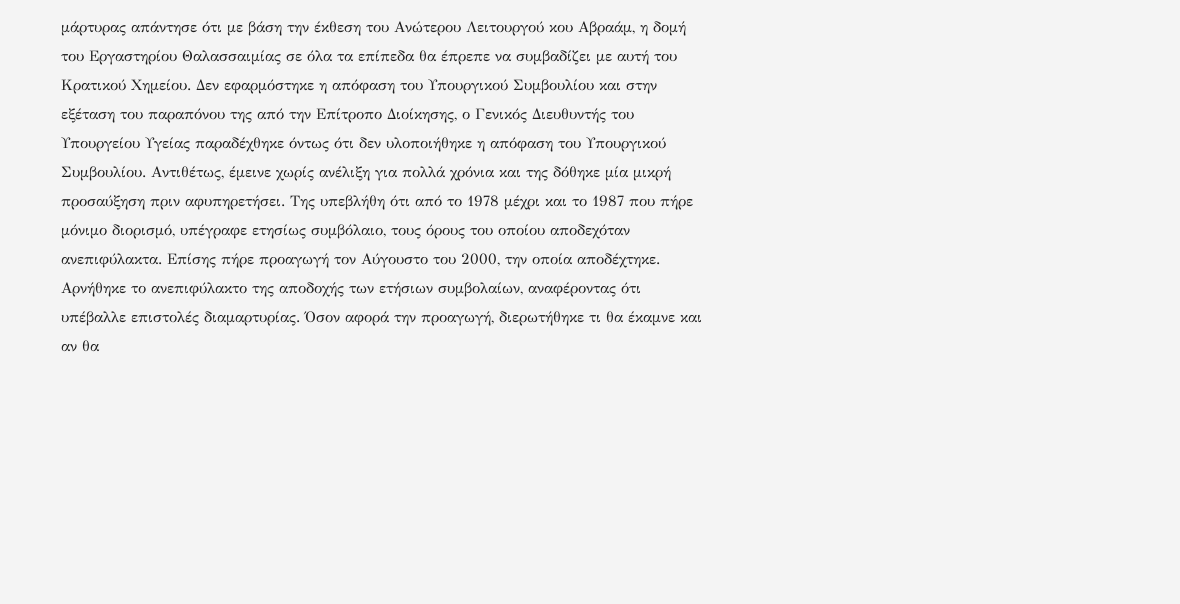μάρτυρας απάντησε ότι με βάση την έκθεση του Ανώτερου Λειτουργού κου Αβραάμ, η δομή του Εργαστηρίου Θαλασσαιμίας σε όλα τα επίπεδα θα έπρεπε να συμβαδίζει με αυτή του Κρατικού Χημείου. Δεν εφαρμόστηκε η απόφαση του Υπουργικού Συμβουλίου και στην εξέταση του παραπόνου της από την Επίτροπο Διοίκησης, ο Γενικός Διευθυντής του Υπουργείου Υγείας παραδέχθηκε όντως ότι δεν υλοποιήθηκε η απόφαση του Υπουργικού Συμβουλίου. Αντιθέτως, έμεινε χωρίς ανέλιξη για πολλά χρόνια και της δόθηκε μία μικρή προσαύξηση πριν αφυπηρετήσει. Της υπεβλήθη ότι από το 1978 μέχρι και το 1987 που πήρε μόνιμο διορισμό, υπέγραφε ετησίως συμβόλαιο, τους όρους του οποίου αποδεχόταν ανεπιφύλακτα. Επίσης πήρε προαγωγή τον Αύγουστο του 2000, την οποία αποδέχτηκε. Αρνήθηκε το ανεπιφύλακτο της αποδοχής των ετήσιων συμβολαίων, αναφέροντας ότι υπέβαλλε επιστολές διαμαρτυρίας. Όσον αφορά την προαγωγή, διερωτήθηκε τι θα έκαμνε και αν θα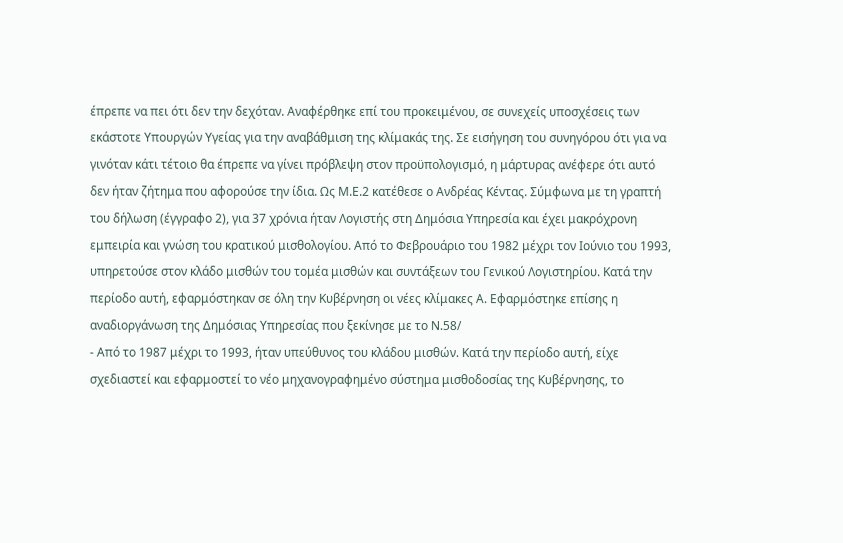έπρεπε να πει ότι δεν την δεχόταν. Αναφέρθηκε επί του προκειμένου, σε συνεχείς υποσχέσεις των εκάστοτε Υπουργών Υγείας για την αναβάθμιση της κλίμακάς της. Σε εισήγηση του συνηγόρου ότι για να γινόταν κάτι τέτοιο θα έπρεπε να γίνει πρόβλεψη στον προϋπολογισμό, η μάρτυρας ανέφερε ότι αυτό δεν ήταν ζήτημα που αφορούσε την ίδια. Ως Μ.Ε.2 κατέθεσε ο Ανδρέας Κέντας. Σύμφωνα με τη γραπτή του δήλωση (έγγραφο 2), για 37 χρόνια ήταν Λογιστής στη Δημόσια Υπηρεσία και έχει μακρόχρονη εμπειρία και γνώση του κρατικού μισθολογίου. Από το Φεβρουάριο του 1982 μέχρι τον Ιούνιο του 1993, υπηρετούσε στον κλάδο μισθών του τομέα μισθών και συντάξεων του Γενικού Λογιστηρίου. Κατά την περίοδο αυτή, εφαρμόστηκαν σε όλη την Κυβέρνηση οι νέες κλίμακες Α. Εφαρμόστηκε επίσης η αναδιοργάνωση της Δημόσιας Υπηρεσίας που ξεκίνησε με το Ν.58/
- Από το 1987 μέχρι το 1993, ήταν υπεύθυνος του κλάδου μισθών. Κατά την περίοδο αυτή, είχε σχεδιαστεί και εφαρμοστεί το νέο μηχανογραφημένο σύστημα μισθοδοσίας της Κυβέρνησης, το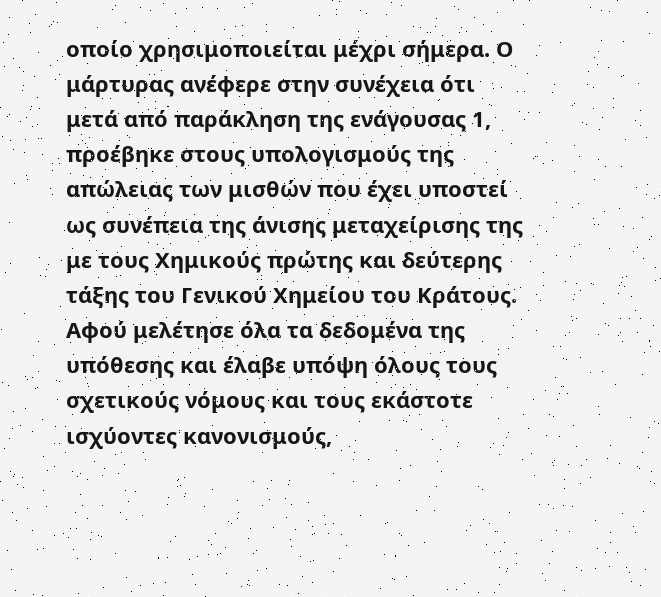οποίο χρησιμοποιείται μέχρι σήμερα. Ο μάρτυρας ανέφερε στην συνέχεια ότι μετά από παράκληση της ενάγουσας 1, προέβηκε στους υπολογισμούς της απώλειας των μισθών που έχει υποστεί ως συνέπεια της άνισης μεταχείρισης της με τους Χημικούς πρώτης και δεύτερης τάξης του Γενικού Χημείου του Κράτους. Αφού μελέτησε όλα τα δεδομένα της υπόθεσης και έλαβε υπόψη όλους τους σχετικούς νόμους και τους εκάστοτε ισχύοντες κανονισμούς,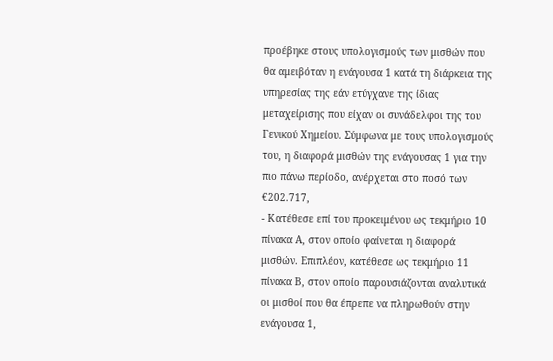προέβηκε στους υπολογισμούς των μισθών που θα αμειβόταν η ενάγουσα 1 κατά τη διάρκεια της υπηρεσίας της εάν ετύγχανε της ίδιας μεταχείρισης που είχαν οι συνάδελφοι της του Γενικού Χημείου. Σύμφωνα με τους υπολογισμούς του, η διαφορά μισθών της ενάγουσας 1 για την πιο πάνω περίοδο, ανέρχεται στο ποσό των €202.717,
- Κατέθεσε επί του προκειμένου ως τεκμήριο 10 πίνακα Α, στον οποίο φαίνεται η διαφορά μισθών. Επιπλέον, κατέθεσε ως τεκμήριο 11 πίνακα Β, στον οποίο παρουσιάζονται αναλυτικά οι μισθοί που θα έπρεπε να πληρωθούν στην ενάγουσα 1,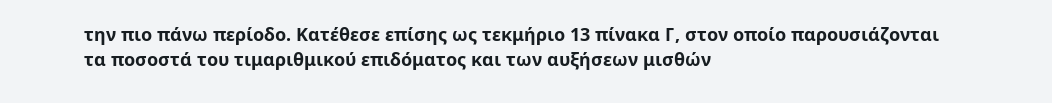την πιο πάνω περίοδο. Κατέθεσε επίσης ως τεκμήριο 13 πίνακα Γ, στον οποίο παρουσιάζονται τα ποσοστά του τιμαριθμικού επιδόματος και των αυξήσεων μισθών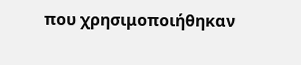που χρησιμοποιήθηκαν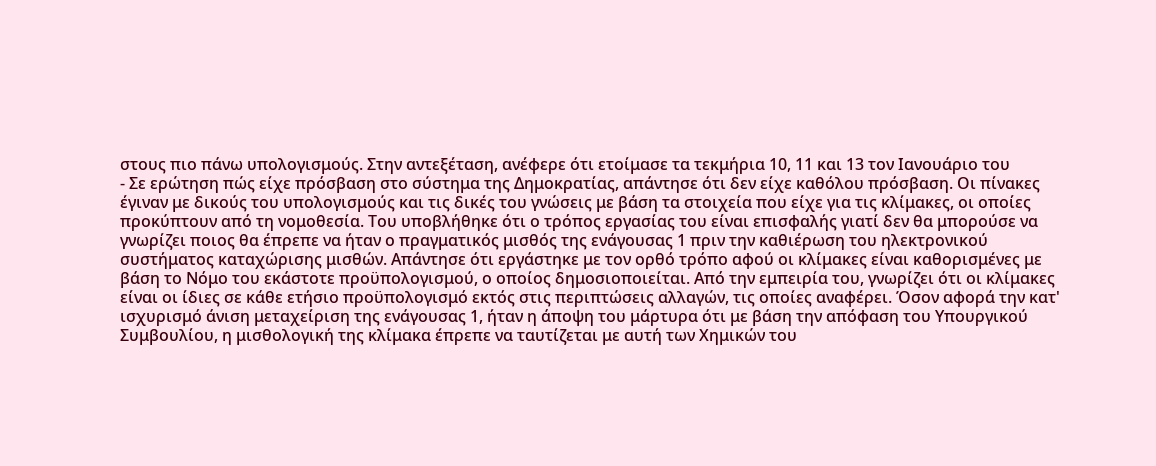στους πιο πάνω υπολογισμούς. Στην αντεξέταση, ανέφερε ότι ετοίμασε τα τεκμήρια 10, 11 και 13 τον Ιανουάριο του
- Σε ερώτηση πώς είχε πρόσβαση στο σύστημα της Δημοκρατίας, απάντησε ότι δεν είχε καθόλου πρόσβαση. Οι πίνακες έγιναν με δικούς του υπολογισμούς και τις δικές του γνώσεις με βάση τα στοιχεία που είχε για τις κλίμακες, οι οποίες προκύπτουν από τη νομοθεσία. Του υποβλήθηκε ότι ο τρόπος εργασίας του είναι επισφαλής γιατί δεν θα μπορούσε να γνωρίζει ποιος θα έπρεπε να ήταν ο πραγματικός μισθός της ενάγουσας 1 πριν την καθιέρωση του ηλεκτρονικού συστήματος καταχώρισης μισθών. Απάντησε ότι εργάστηκε με τον ορθό τρόπο αφού οι κλίμακες είναι καθορισμένες με βάση το Νόμο του εκάστοτε προϋπολογισμού, ο οποίος δημοσιοποιείται. Από την εμπειρία του, γνωρίζει ότι οι κλίμακες είναι οι ίδιες σε κάθε ετήσιο προϋπολογισμό εκτός στις περιπτώσεις αλλαγών, τις οποίες αναφέρει. Όσον αφορά την κατ' ισχυρισμό άνιση μεταχείριση της ενάγουσας 1, ήταν η άποψη του μάρτυρα ότι με βάση την απόφαση του Υπουργικού Συμβουλίου, η μισθολογική της κλίμακα έπρεπε να ταυτίζεται με αυτή των Χημικών του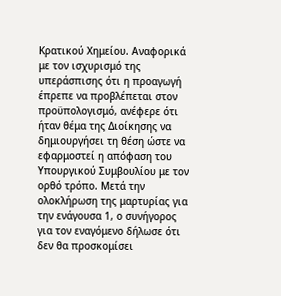Κρατικού Χημείου. Αναφορικά με τον ισχυρισμό της υπεράσπισης ότι η προαγωγή έπρεπε να προβλέπεται στον προϋπολογισμό, ανέφερε ότι ήταν θέμα της Διοίκησης να δημιουργήσει τη θέση ώστε να εφαρμοστεί η απόφαση του Υπουργικού Συμβουλίου με τον ορθό τρόπο. Μετά την ολοκλήρωση της μαρτυρίας για την ενάγουσα 1, ο συνήγορος για τον εναγόμενο δήλωσε ότι δεν θα προσκομίσει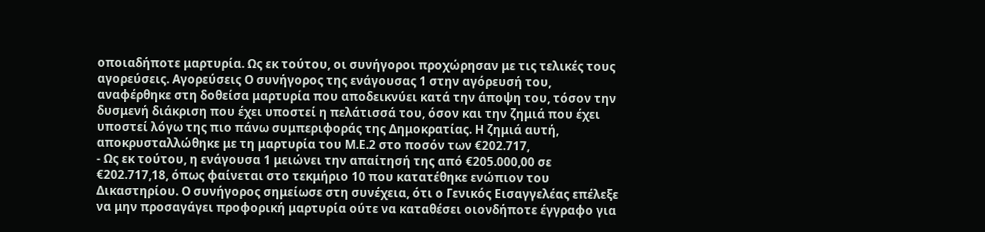οποιαδήποτε μαρτυρία. Ως εκ τούτου, οι συνήγοροι προχώρησαν με τις τελικές τους αγορεύσεις. Αγορεύσεις Ο συνήγορος της ενάγουσας 1 στην αγόρευσή του, αναφέρθηκε στη δοθείσα μαρτυρία που αποδεικνύει κατά την άποψη του, τόσον την δυσμενή διάκριση που έχει υποστεί η πελάτισσά του, όσον και την ζημιά που έχει υποστεί λόγω της πιο πάνω συμπεριφοράς της Δημοκρατίας. Η ζημιά αυτή, αποκρυσταλλώθηκε με τη μαρτυρία του Μ.Ε.2 στο ποσόν των €202.717,
- Ως εκ τούτου, η ενάγουσα 1 μειώνει την απαίτησή της από €205.000,00 σε €202.717,18, όπως φαίνεται στο τεκμήριο 10 που κατατέθηκε ενώπιον του Δικαστηρίου. Ο συνήγορος σημείωσε στη συνέχεια, ότι ο Γενικός Εισαγγελέας επέλεξε να μην προσαγάγει προφορική μαρτυρία ούτε να καταθέσει οιονδήποτε έγγραφο για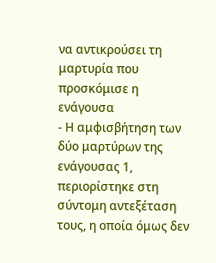να αντικρούσει τη μαρτυρία που προσκόμισε η ενάγουσα
- Η αμφισβήτηση των δύο μαρτύρων της ενάγουσας 1, περιορίστηκε στη σύντομη αντεξέταση τους, η οποία όμως δεν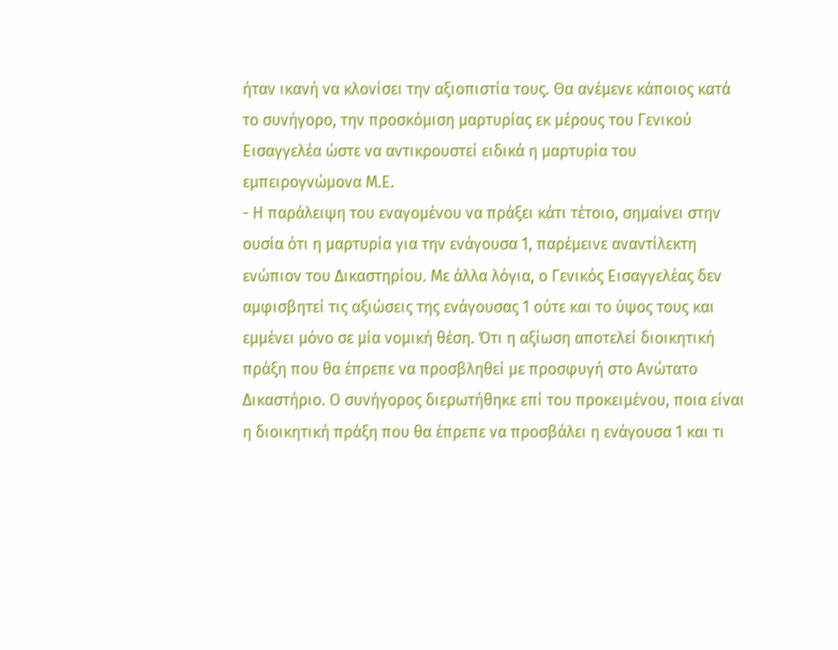ήταν ικανή να κλονίσει την αξιοπιστία τους. Θα ανέμενε κάποιος κατά το συνήγορο, την προσκόμιση μαρτυρίας εκ μέρους του Γενικού Εισαγγελέα ώστε να αντικρουστεί ειδικά η μαρτυρία του εμπειρογνώμονα Μ.Ε.
- Η παράλειψη του εναγομένου να πράξει κάτι τέτοιο, σημαίνει στην ουσία ότι η μαρτυρία για την ενάγουσα 1, παρέμεινε αναντίλεκτη ενώπιον του Δικαστηρίου. Με άλλα λόγια, ο Γενικός Εισαγγελέας δεν αμφισβητεί τις αξιώσεις της ενάγουσας 1 ούτε και το ύψος τους και εμμένει μόνο σε μία νομική θέση. Ότι η αξίωση αποτελεί διοικητική πράξη που θα έπρεπε να προσβληθεί με προσφυγή στο Ανώτατο Δικαστήριο. Ο συνήγορος διερωτήθηκε επί του προκειμένου, ποια είναι η διοικητική πράξη που θα έπρεπε να προσβάλει η ενάγουσα 1 και τι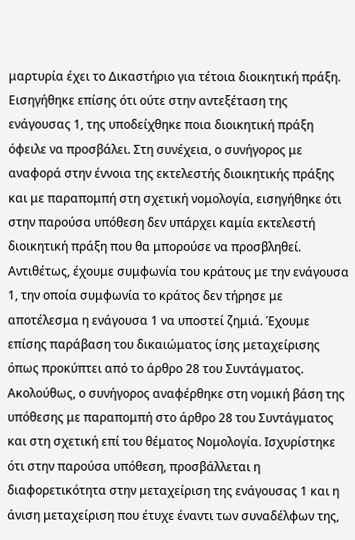μαρτυρία έχει το Δικαστήριο για τέτοια διοικητική πράξη. Εισηγήθηκε επίσης ότι ούτε στην αντεξέταση της ενάγουσας 1, της υποδείχθηκε ποια διοικητική πράξη όφειλε να προσβάλει. Στη συνέχεια, ο συνήγορος με αναφορά στην έννοια της εκτελεστής διοικητικής πράξης και με παραπομπή στη σχετική νομολογία, εισηγήθηκε ότι στην παρούσα υπόθεση δεν υπάρχει καμία εκτελεστή διοικητική πράξη που θα μπορούσε να προσβληθεί. Αντιθέτως, έχουμε συμφωνία του κράτους με την ενάγουσα 1, την οποία συμφωνία το κράτος δεν τήρησε με αποτέλεσμα η ενάγουσα 1 να υποστεί ζημιά. Έχουμε επίσης παράβαση του δικαιώματος ίσης μεταχείρισης όπως προκύπτει από το άρθρο 28 του Συντάγματος. Ακολούθως, ο συνήγορος αναφέρθηκε στη νομική βάση της υπόθεσης με παραπομπή στο άρθρο 28 του Συντάγματος και στη σχετική επί του θέματος Νομολογία. Ισχυρίστηκε ότι στην παρούσα υπόθεση, προσβάλλεται η διαφορετικότητα στην μεταχείριση της ενάγουσας 1 και η άνιση μεταχείριση που έτυχε έναντι των συναδέλφων της,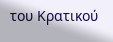του Κρατικού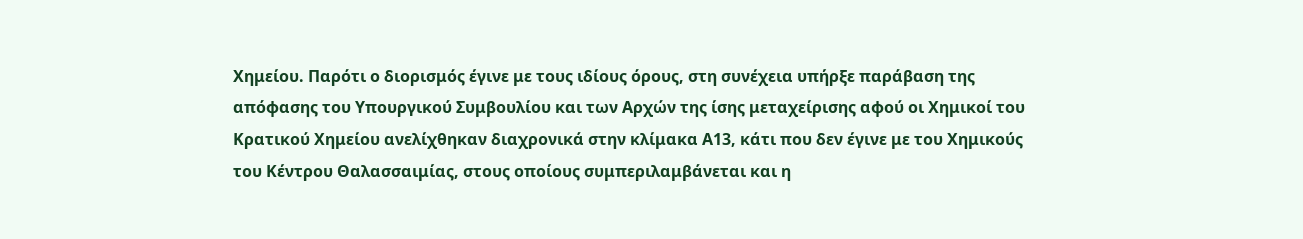Χημείου. Παρότι ο διορισμός έγινε με τους ιδίους όρους, στη συνέχεια υπήρξε παράβαση της απόφασης του Υπουργικού Συμβουλίου και των Αρχών της ίσης μεταχείρισης αφού οι Χημικοί του Κρατικού Χημείου ανελίχθηκαν διαχρονικά στην κλίμακα Α13, κάτι που δεν έγινε με του Χημικούς του Κέντρου Θαλασσαιμίας, στους οποίους συμπεριλαμβάνεται και η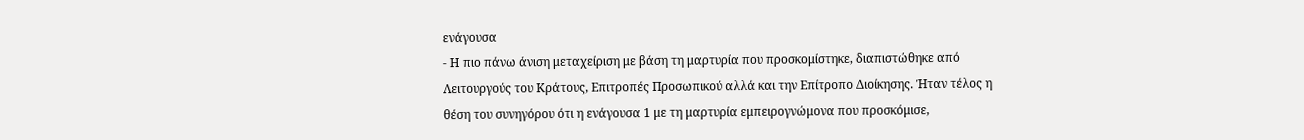ενάγουσα
- Η πιο πάνω άνιση μεταχείριση με βάση τη μαρτυρία που προσκομίστηκε, διαπιστώθηκε από Λειτουργούς του Κράτους, Επιτροπές Προσωπικού αλλά και την Επίτροπο Διοίκησης. Ήταν τέλος η θέση του συνηγόρου ότι η ενάγουσα 1 με τη μαρτυρία εμπειρογνώμονα που προσκόμισε,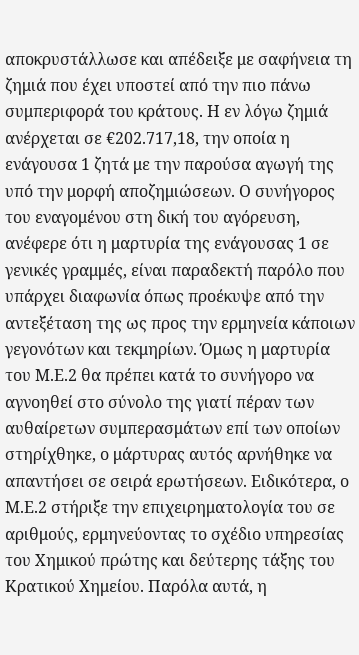αποκρυστάλλωσε και απέδειξε με σαφήνεια τη ζημιά που έχει υποστεί από την πιο πάνω συμπεριφορά του κράτους. Η εν λόγω ζημιά ανέρχεται σε €202.717,18, την οποία η ενάγουσα 1 ζητά με την παρούσα αγωγή της υπό την μορφή αποζημιώσεων. Ο συνήγορος του εναγομένου στη δική του αγόρευση, ανέφερε ότι η μαρτυρία της ενάγουσας 1 σε γενικές γραμμές, είναι παραδεκτή παρόλο που υπάρχει διαφωνία όπως προέκυψε από την αντεξέταση της ως προς την ερμηνεία κάποιων γεγονότων και τεκμηρίων. Όμως η μαρτυρία του Μ.Ε.2 θα πρέπει κατά το συνήγορο να αγνοηθεί στο σύνολο της γιατί πέραν των αυθαίρετων συμπερασμάτων επί των οποίων στηρίχθηκε, ο μάρτυρας αυτός αρνήθηκε να απαντήσει σε σειρά ερωτήσεων. Ειδικότερα, ο Μ.Ε.2 στήριξε την επιχειρηματολογία του σε αριθμούς, ερμηνεύοντας το σχέδιο υπηρεσίας του Χημικού πρώτης και δεύτερης τάξης του Κρατικού Χημείου. Παρόλα αυτά, η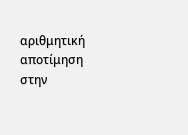αριθμητική αποτίμηση στην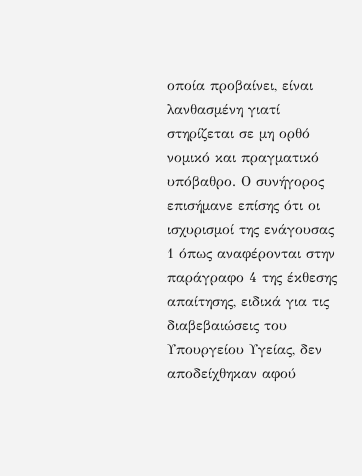οποία προβαίνει, είναι λανθασμένη γιατί στηρίζεται σε μη ορθό νομικό και πραγματικό υπόβαθρο. Ο συνήγορος επισήμανε επίσης ότι οι ισχυρισμοί της ενάγουσας 1 όπως αναφέρονται στην παράγραφο 4 της έκθεσης απαίτησης, ειδικά για τις διαβεβαιώσεις του Υπουργείου Υγείας, δεν αποδείχθηκαν αφού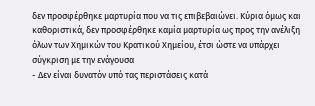δεν προσφέρθηκε μαρτυρία που να τις επιβεβαιώνει. Κύρια όμως και καθοριστικά, δεν προσφέρθηκε καμία μαρτυρία ως προς την ανέλιξη όλων των Χημικών του Κρατικού Χημείου, έτσι ώστε να υπάρχει σύγκριση με την ενάγουσα
- Δεν είναι δυνατόν υπό τας περιστάσεις κατά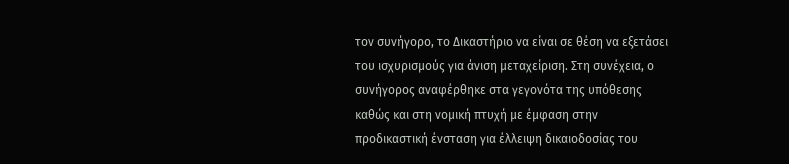τον συνήγορο, το Δικαστήριο να είναι σε θέση να εξετάσει του ισχυρισμούς για άνιση μεταχείριση. Στη συνέχεια, ο συνήγορος αναφέρθηκε στα γεγονότα της υπόθεσης καθώς και στη νομική πτυχή με έμφαση στην προδικαστική ένσταση για έλλειψη δικαιοδοσίας του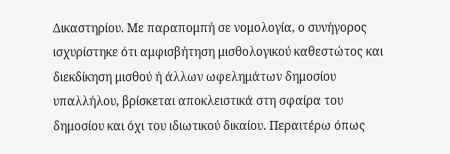Δικαστηρίου. Με παραπομπή σε νομολογία, ο συνήγορος ισχυρίστηκε ότι αμφισβήτηση μισθολογικού καθεστώτος και διεκδίκηση μισθού ή άλλων ωφελημάτων δημοσίου υπαλλήλου, βρίσκεται αποκλειστικά στη σφαίρα του δημοσίου και όχι του ιδιωτικού δικαίου. Περαιτέρω όπως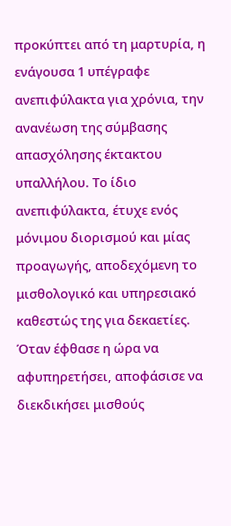προκύπτει από τη μαρτυρία, η ενάγουσα 1 υπέγραφε ανεπιφύλακτα για χρόνια, την ανανέωση της σύμβασης απασχόλησης έκτακτου υπαλλήλου. Το ίδιο ανεπιφύλακτα, έτυχε ενός μόνιμου διορισμού και μίας προαγωγής, αποδεχόμενη το μισθολογικό και υπηρεσιακό καθεστώς της για δεκαετίες. Όταν έφθασε η ώρα να αφυπηρετήσει, αποφάσισε να διεκδικήσει μισθούς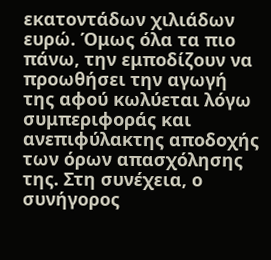εκατοντάδων χιλιάδων ευρώ. Όμως όλα τα πιο πάνω, την εμποδίζουν να προωθήσει την αγωγή της αφού κωλύεται λόγω συμπεριφοράς και ανεπιφύλακτης αποδοχής των όρων απασχόλησης της. Στη συνέχεια, ο συνήγορος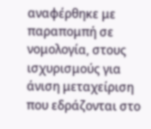αναφέρθηκε με παραπομπή σε νομολογία, στους ισχυρισμούς για άνιση μεταχείριση που εδράζονται στο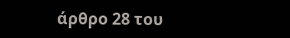άρθρο 28 του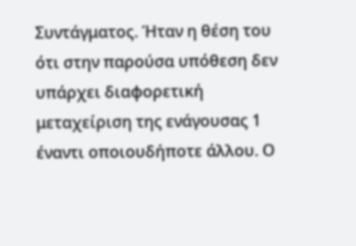Συντάγματος. Ήταν η θέση του ότι στην παρούσα υπόθεση δεν υπάρχει διαφορετική μεταχείριση της ενάγουσας 1 έναντι οποιουδήποτε άλλου. Ο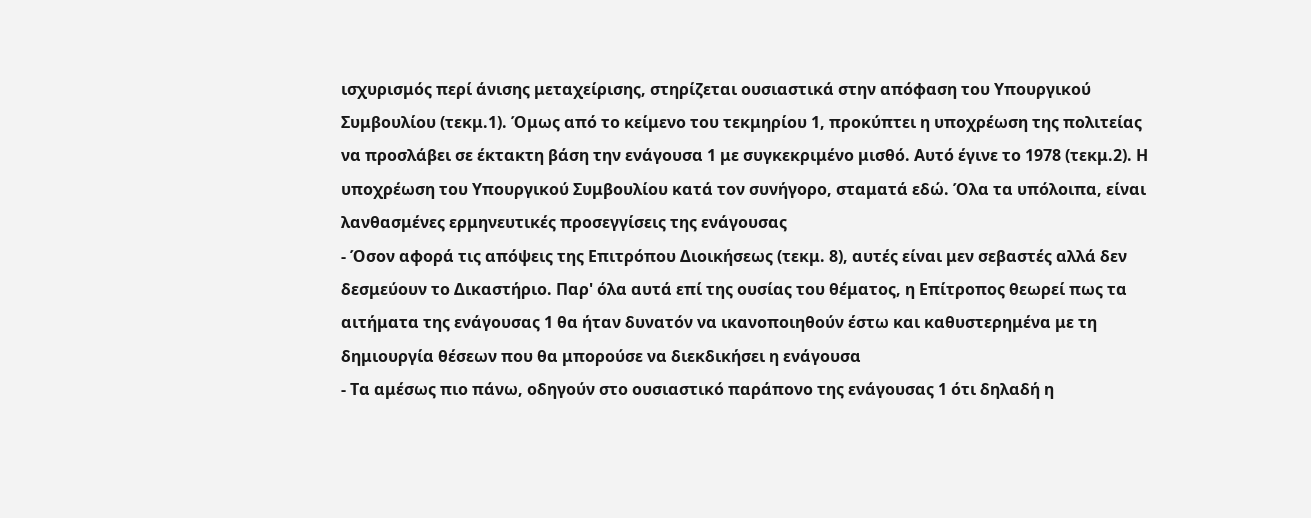ισχυρισμός περί άνισης μεταχείρισης, στηρίζεται ουσιαστικά στην απόφαση του Υπουργικού Συμβουλίου (τεκμ.1). Όμως από το κείμενο του τεκμηρίου 1, προκύπτει η υποχρέωση της πολιτείας να προσλάβει σε έκτακτη βάση την ενάγουσα 1 με συγκεκριμένο μισθό. Αυτό έγινε το 1978 (τεκμ.2). Η υποχρέωση του Υπουργικού Συμβουλίου κατά τον συνήγορο, σταματά εδώ. Όλα τα υπόλοιπα, είναι λανθασμένες ερμηνευτικές προσεγγίσεις της ενάγουσας
- Όσον αφορά τις απόψεις της Επιτρόπου Διοικήσεως (τεκμ. 8), αυτές είναι μεν σεβαστές αλλά δεν δεσμεύουν το Δικαστήριο. Παρ' όλα αυτά επί της ουσίας του θέματος, η Επίτροπος θεωρεί πως τα αιτήματα της ενάγουσας 1 θα ήταν δυνατόν να ικανοποιηθούν έστω και καθυστερημένα με τη δημιουργία θέσεων που θα μπορούσε να διεκδικήσει η ενάγουσα
- Τα αμέσως πιο πάνω, οδηγούν στο ουσιαστικό παράπονο της ενάγουσας 1 ότι δηλαδή η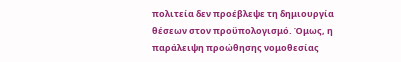πολιτεία δεν προέβλεψε τη δημιουργία θέσεων στον προϋπολογισμό. Όμως, η παράλειψη προώθησης νομοθεσίας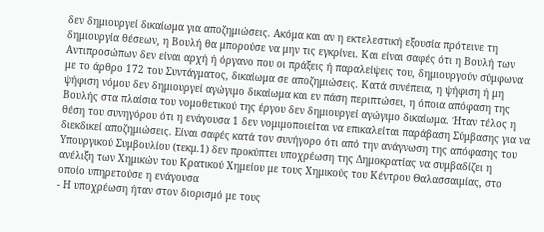δεν δημιουργεί δικαίωμα για αποζημιώσεις. Ακόμα και αν η εκτελεστική εξουσία πρότεινε τη δημιουργία θέσεων, η Βουλή θα μπορούσε να μην τις εγκρίνει. Και είναι σαφές ότι η Βουλή των Αντιπροσώπων δεν είναι αρχή ή όργανο που οι πράξεις ή παραλείψεις του, δημιουργούν σύμφωνα με το άρθρο 172 του Συντάγματος, δικαίωμα σε αποζημιώσεις. Κατά συνέπεια, η ψήφιση ή μη ψήφιση νόμου δεν δημιουργεί αγώγιμο δικαίωμα και εν πάση περιπτώσει, η όποια απόφαση της Βουλής στα πλαίσια του νομοθετικού της έργου δεν δημιουργεί αγώγιμο δικαίωμα. Ήταν τέλος η θέση του συνηγόρου ότι η ενάγουσα 1 δεν νομιμοποιείται να επικαλείται παράβαση Σύμβασης για να διεκδικεί αποζημιώσεις. Είναι σαφές κατά τον συνήγορο ότι από την ανάγνωση της απόφασης του Υπουργικού Συμβουλίου (τεκμ.1) δεν προκύπτει υποχρέωση της Δημοκρατίας να συμβαδίζει η ανέλιξη των Χημικών του Κρατικού Χημείου με τους Χημικούς του Κέντρου Θαλασσαιμίας, στο οποίο υπηρετούσε η ενάγουσα
- Η υποχρέωση ήταν στον διορισμό με τους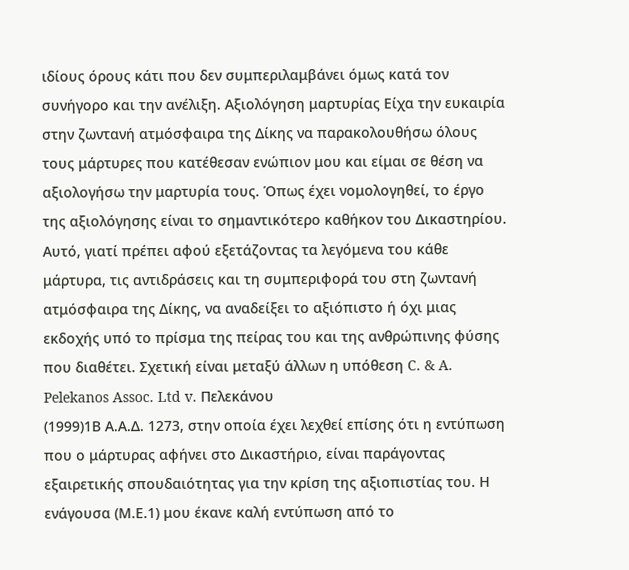ιδίους όρους κάτι που δεν συμπεριλαμβάνει όμως κατά τον συνήγορο και την ανέλιξη. Αξιολόγηση μαρτυρίας Είχα την ευκαιρία στην ζωντανή ατμόσφαιρα της Δίκης να παρακολουθήσω όλους τους μάρτυρες που κατέθεσαν ενώπιον μου και είμαι σε θέση να αξιολογήσω την μαρτυρία τους. Όπως έχει νομολογηθεί, το έργο της αξιολόγησης είναι το σημαντικότερο καθήκον του Δικαστηρίου. Αυτό, γιατί πρέπει αφού εξετάζοντας τα λεγόμενα του κάθε μάρτυρα, τις αντιδράσεις και τη συμπεριφορά του στη ζωντανή ατμόσφαιρα της Δίκης, να αναδείξει το αξιόπιστο ή όχι μιας εκδοχής υπό το πρίσμα της πείρας του και της ανθρώπινης φύσης που διαθέτει. Σχετική είναι μεταξύ άλλων η υπόθεση C. & A. Pelekanos Assoc. Ltd v. Πελεκάνου
(1999)1Β Α.Α.Δ. 1273, στην οποία έχει λεχθεί επίσης ότι η εντύπωση που ο μάρτυρας αφήνει στο Δικαστήριο, είναι παράγοντας εξαιρετικής σπουδαιότητας για την κρίση της αξιοπιστίας του. Η ενάγουσα (Μ.Ε.1) μου έκανε καλή εντύπωση από το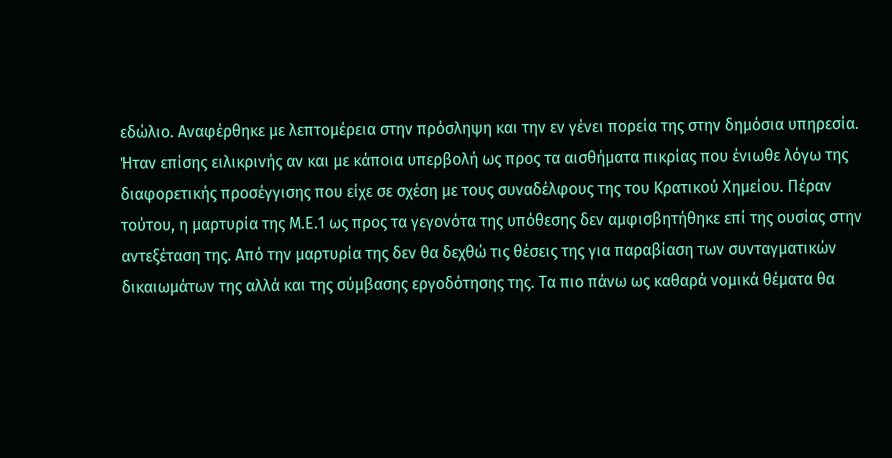εδώλιο. Αναφέρθηκε με λεπτομέρεια στην πρόσληψη και την εν γένει πορεία της στην δημόσια υπηρεσία. Ήταν επίσης ειλικρινής αν και με κάποια υπερβολή ως προς τα αισθήματα πικρίας που ένιωθε λόγω της διαφορετικής προσέγγισης που είχε σε σχέση με τους συναδέλφους της του Κρατικού Χημείου. Πέραν τούτου, η μαρτυρία της Μ.Ε.1 ως προς τα γεγονότα της υπόθεσης δεν αμφισβητήθηκε επί της ουσίας στην αντεξέταση της. Από την μαρτυρία της δεν θα δεχθώ τις θέσεις της για παραβίαση των συνταγματικών δικαιωμάτων της αλλά και της σύμβασης εργοδότησης της. Τα πιο πάνω ως καθαρά νομικά θέματα θα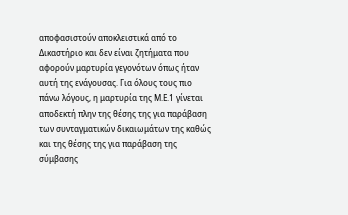αποφασιστούν αποκλειστικά από το Δικαστήριο και δεν είναι ζητήματα που αφορούν μαρτυρία γεγονότων όπως ήταν αυτή της ενάγουσας. Για όλους τους πιο πάνω λόγους, η μαρτυρία της Μ.Ε.1 γίνεται αποδεκτή πλην της θέσης της για παράβαση των συνταγματικών δικαιωμάτων της καθώς και της θέσης της για παράβαση της σύμβασης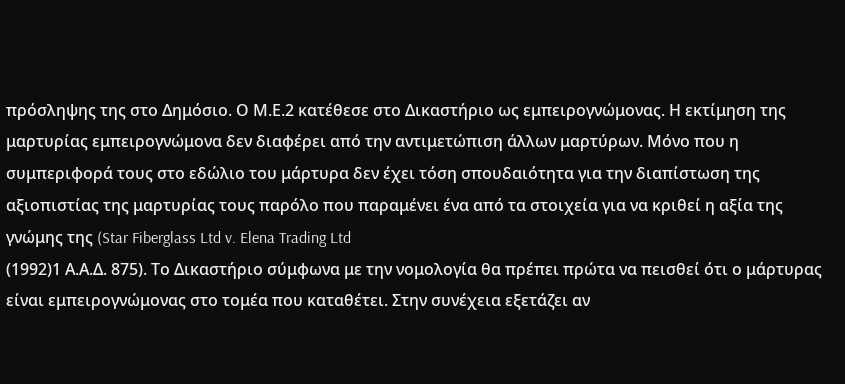πρόσληψης της στο Δημόσιο. Ο Μ.Ε.2 κατέθεσε στο Δικαστήριο ως εμπειρογνώμονας. Η εκτίμηση της μαρτυρίας εμπειρογνώμονα δεν διαφέρει από την αντιμετώπιση άλλων μαρτύρων. Μόνο που η συμπεριφορά τους στο εδώλιο του μάρτυρα δεν έχει τόση σπουδαιότητα για την διαπίστωση της αξιοπιστίας της μαρτυρίας τους παρόλο που παραμένει ένα από τα στοιχεία για να κριθεί η αξία της γνώμης της (Star Fiberglass Ltd v. Elena Trading Ltd
(1992)1 Α.Α.Δ. 875). Το Δικαστήριο σύμφωνα με την νομολογία θα πρέπει πρώτα να πεισθεί ότι ο μάρτυρας είναι εμπειρογνώμονας στο τομέα που καταθέτει. Στην συνέχεια εξετάζει αν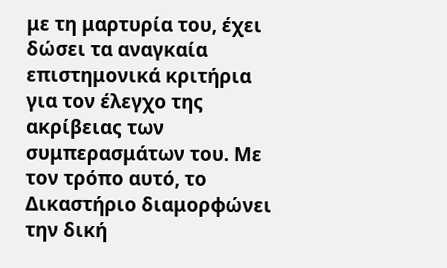με τη μαρτυρία του, έχει δώσει τα αναγκαία επιστημονικά κριτήρια για τον έλεγχο της ακρίβειας των συμπερασμάτων του. Με τον τρόπο αυτό, το Δικαστήριο διαμορφώνει την δική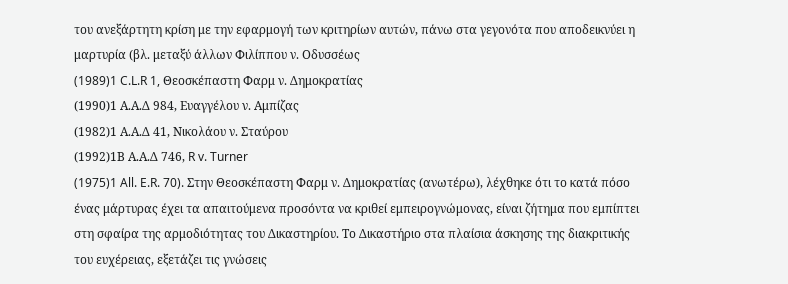του ανεξάρτητη κρίση με την εφαρμογή των κριτηρίων αυτών, πάνω στα γεγονότα που αποδεικνύει η μαρτυρία (βλ. μεταξύ άλλων Φιλίππου ν. Οδυσσέως
(1989)1 C.L.R 1, Θεοσκέπαστη Φαρμ ν. Δημοκρατίας
(1990)1 Α.Α.Δ 984, Ευαγγέλου ν. Αμπίζας
(1982)1 Α.Α.Δ 41, Νικολάου ν. Σταύρου
(1992)1Β Α.Α.Δ 746, R v. Turner
(1975)1 All. E.R. 70). Στην Θεοσκέπαστη Φαρμ ν. Δημοκρατίας (ανωτέρω), λέχθηκε ότι το κατά πόσο ένας μάρτυρας έχει τα απαιτούμενα προσόντα να κριθεί εμπειρογνώμονας, είναι ζήτημα που εμπίπτει στη σφαίρα της αρμοδιότητας του Δικαστηρίου. Το Δικαστήριο στα πλαίσια άσκησης της διακριτικής του ευχέρειας, εξετάζει τις γνώσεις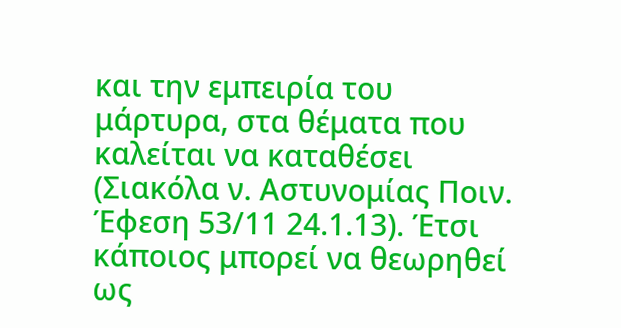και την εμπειρία του μάρτυρα, στα θέματα που καλείται να καταθέσει (Σιακόλα ν. Αστυνομίας Ποιν. Έφεση 53/11 24.1.13). Έτσι κάποιος μπορεί να θεωρηθεί ως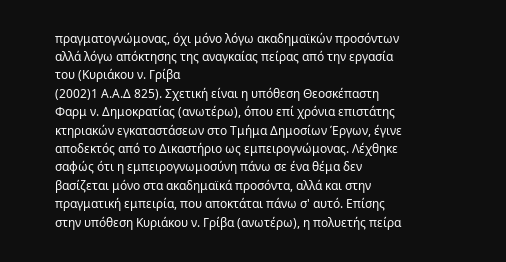πραγματογνώμονας, όχι μόνο λόγω ακαδημαϊκών προσόντων αλλά λόγω απόκτησης της αναγκαίας πείρας από την εργασία του (Κυριάκου ν. Γρίβα
(2002)1 Α.Α.Δ 825). Σχετική είναι η υπόθεση Θεοσκέπαστη Φαρμ ν. Δημοκρατίας (ανωτέρω), όπου επί χρόνια επιστάτης κτηριακών εγκαταστάσεων στο Τμήμα Δημοσίων Έργων, έγινε αποδεκτός από το Δικαστήριο ως εμπειρογνώμονας. Λέχθηκε σαφώς ότι η εμπειρογνωμοσύνη πάνω σε ένα θέμα δεν βασίζεται μόνο στα ακαδημαϊκά προσόντα, αλλά και στην πραγματική εμπειρία, που αποκτάται πάνω σ' αυτό. Επίσης στην υπόθεση Κυριάκου ν. Γρίβα (ανωτέρω), η πολυετής πείρα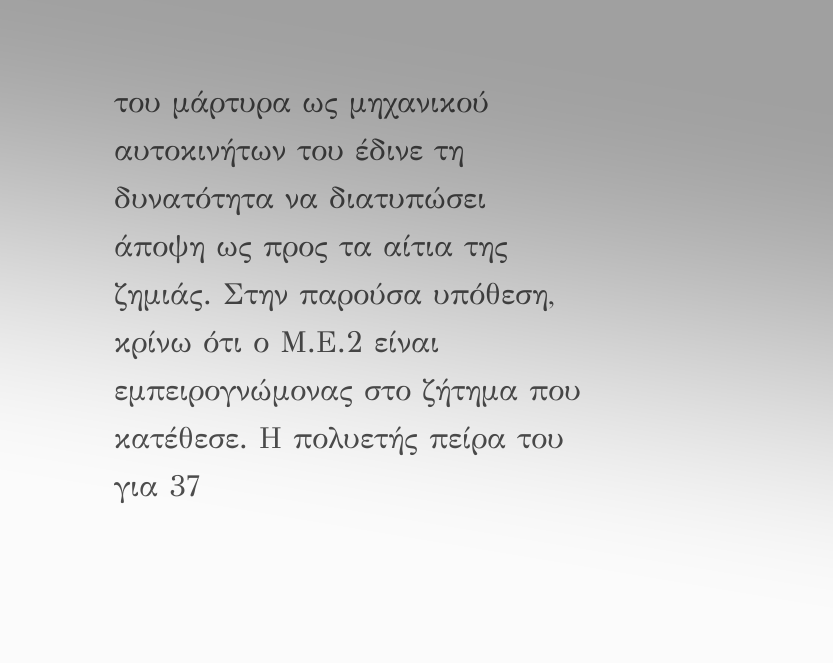του μάρτυρα ως μηχανικού αυτοκινήτων του έδινε τη δυνατότητα να διατυπώσει άποψη ως προς τα αίτια της ζημιάς. Στην παρούσα υπόθεση, κρίνω ότι ο Μ.Ε.2 είναι εμπειρογνώμονας στο ζήτημα που κατέθεσε. Η πολυετής πείρα του για 37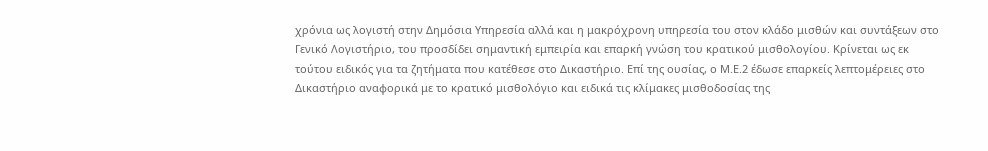χρόνια ως λογιστή στην Δημόσια Υπηρεσία αλλά και η μακρόχρονη υπηρεσία του στον κλάδο μισθών και συντάξεων στο Γενικό Λογιστήριο, του προσδίδει σημαντική εμπειρία και επαρκή γνώση του κρατικού μισθολογίου. Κρίνεται ως εκ τούτου ειδικός για τα ζητήματα που κατέθεσε στο Δικαστήριο. Επί της ουσίας, ο Μ.Ε.2 έδωσε επαρκείς λεπτομέρειες στο Δικαστήριο αναφορικά με το κρατικό μισθολόγιο και ειδικά τις κλίμακες μισθοδοσίας της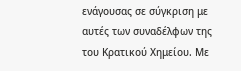ενάγουσας σε σύγκριση με αυτές των συναδέλφων της του Κρατικού Χημείου. Με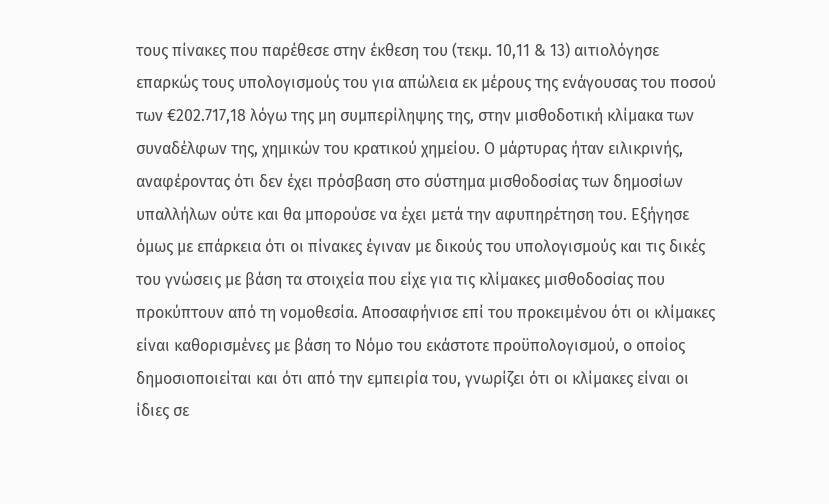τους πίνακες που παρέθεσε στην έκθεση του (τεκμ. 10,11 & 13) αιτιολόγησε επαρκώς τους υπολογισμούς του για απώλεια εκ μέρους της ενάγουσας του ποσού των €202.717,18 λόγω της μη συμπερίληψης της, στην μισθοδοτική κλίμακα των συναδέλφων της, χημικών του κρατικού χημείου. Ο μάρτυρας ήταν ειλικρινής, αναφέροντας ότι δεν έχει πρόσβαση στο σύστημα μισθοδοσίας των δημοσίων υπαλλήλων ούτε και θα μπορούσε να έχει μετά την αφυπηρέτηση του. Εξήγησε όμως με επάρκεια ότι οι πίνακες έγιναν με δικούς του υπολογισμούς και τις δικές του γνώσεις με βάση τα στοιχεία που είχε για τις κλίμακες μισθοδοσίας που προκύπτουν από τη νομοθεσία. Αποσαφήνισε επί του προκειμένου ότι οι κλίμακες είναι καθορισμένες με βάση το Νόμο του εκάστοτε προϋπολογισμού, ο οποίος δημοσιοποιείται και ότι από την εμπειρία του, γνωρίζει ότι οι κλίμακες είναι οι ίδιες σε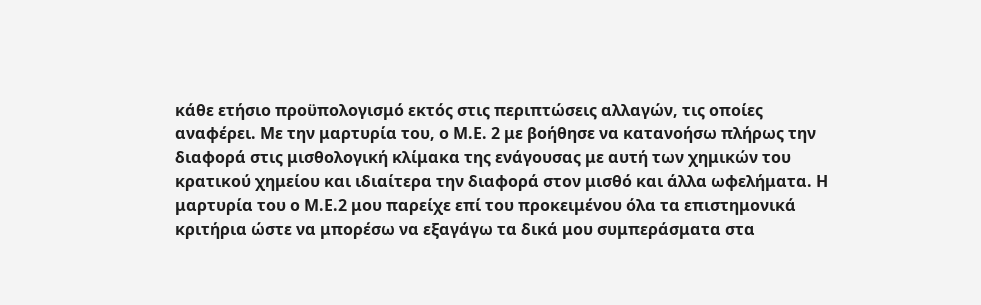κάθε ετήσιο προϋπολογισμό εκτός στις περιπτώσεις αλλαγών, τις οποίες αναφέρει. Με την μαρτυρία του, ο Μ.Ε. 2 με βοήθησε να κατανοήσω πλήρως την διαφορά στις μισθολογική κλίμακα της ενάγουσας με αυτή των χημικών του κρατικού χημείου και ιδιαίτερα την διαφορά στον μισθό και άλλα ωφελήματα. Η μαρτυρία του ο Μ.Ε.2 μου παρείχε επί του προκειμένου όλα τα επιστημονικά κριτήρια ώστε να μπορέσω να εξαγάγω τα δικά μου συμπεράσματα στα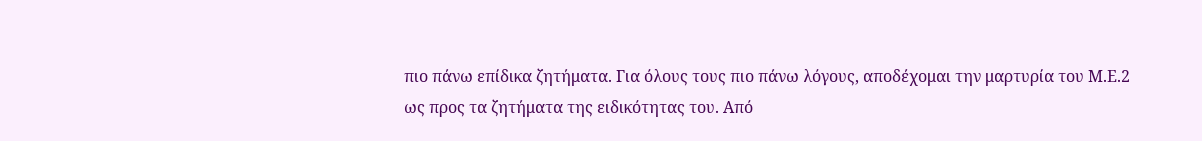πιο πάνω επίδικα ζητήματα. Για όλους τους πιο πάνω λόγους, αποδέχομαι την μαρτυρία του Μ.Ε.2 ως προς τα ζητήματα της ειδικότητας του. Από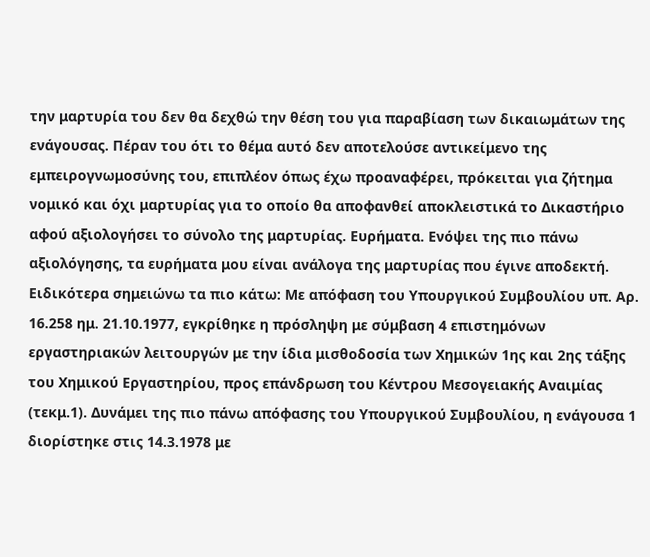την μαρτυρία του δεν θα δεχθώ την θέση του για παραβίαση των δικαιωμάτων της ενάγουσας. Πέραν του ότι το θέμα αυτό δεν αποτελούσε αντικείμενο της εμπειρογνωμοσύνης του, επιπλέον όπως έχω προαναφέρει, πρόκειται για ζήτημα νομικό και όχι μαρτυρίας για το οποίο θα αποφανθεί αποκλειστικά το Δικαστήριο αφού αξιολογήσει το σύνολο της μαρτυρίας. Ευρήματα. Ενόψει της πιο πάνω αξιολόγησης, τα ευρήματα μου είναι ανάλογα της μαρτυρίας που έγινε αποδεκτή. Ειδικότερα σημειώνω τα πιο κάτω: Με απόφαση του Υπουργικού Συμβουλίου υπ. Αρ. 16.258 ημ. 21.10.1977, εγκρίθηκε η πρόσληψη με σύμβαση 4 επιστημόνων εργαστηριακών λειτουργών με την ίδια μισθοδοσία των Χημικών 1ης και 2ης τάξης του Χημικού Εργαστηρίου, προς επάνδρωση του Κέντρου Μεσογειακής Αναιμίας (τεκμ.1). Δυνάμει της πιο πάνω απόφασης του Υπουργικού Συμβουλίου, η ενάγουσα 1 διορίστηκε στις 14.3.1978 με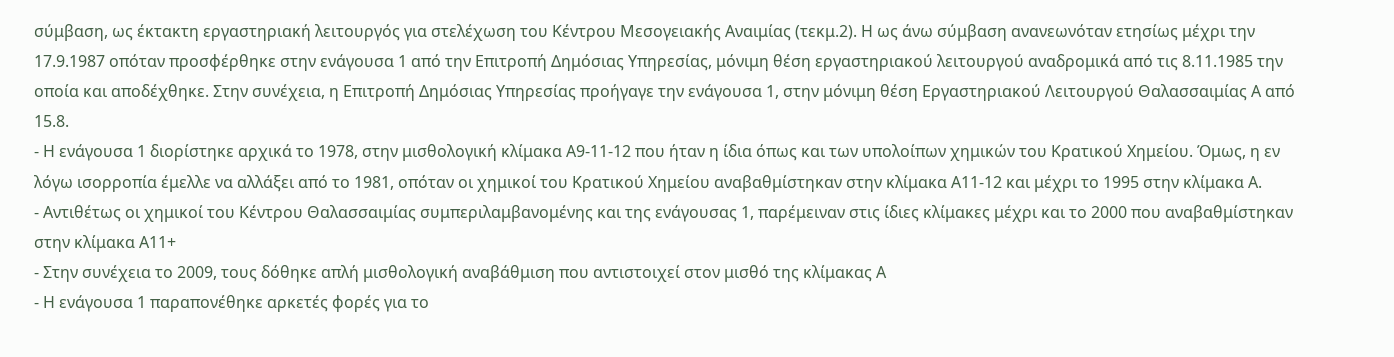σύμβαση, ως έκτακτη εργαστηριακή λειτουργός για στελέχωση του Κέντρου Μεσογειακής Αναιμίας (τεκμ.2). Η ως άνω σύμβαση ανανεωνόταν ετησίως μέχρι την 17.9.1987 οπόταν προσφέρθηκε στην ενάγουσα 1 από την Επιτροπή Δημόσιας Υπηρεσίας, μόνιμη θέση εργαστηριακού λειτουργού αναδρομικά από τις 8.11.1985 την οποία και αποδέχθηκε. Στην συνέχεια, η Επιτροπή Δημόσιας Υπηρεσίας προήγαγε την ενάγουσα 1, στην μόνιμη θέση Εργαστηριακού Λειτουργού Θαλασσαιμίας Α από 15.8.
- Η ενάγουσα 1 διορίστηκε αρχικά το 1978, στην μισθολογική κλίμακα Α9-11-12 που ήταν η ίδια όπως και των υπολοίπων χημικών του Κρατικού Χημείου. Όμως, η εν λόγω ισορροπία έμελλε να αλλάξει από το 1981, οπόταν οι χημικοί του Κρατικού Χημείου αναβαθμίστηκαν στην κλίμακα Α11-12 και μέχρι το 1995 στην κλίμακα Α.
- Αντιθέτως οι χημικοί του Κέντρου Θαλασσαιμίας συμπεριλαμβανομένης και της ενάγουσας 1, παρέμειναν στις ίδιες κλίμακες μέχρι και το 2000 που αναβαθμίστηκαν στην κλίμακα Α11+
- Στην συνέχεια το 2009, τους δόθηκε απλή μισθολογική αναβάθμιση που αντιστοιχεί στον μισθό της κλίμακας Α
- Η ενάγουσα 1 παραπονέθηκε αρκετές φορές για το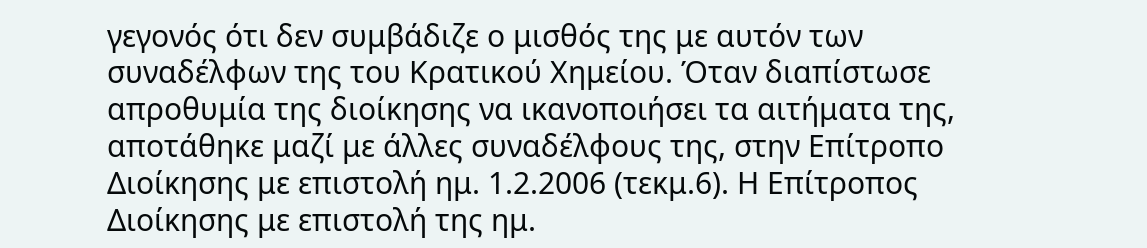γεγονός ότι δεν συμβάδιζε ο μισθός της με αυτόν των συναδέλφων της του Κρατικού Χημείου. Όταν διαπίστωσε απροθυμία της διοίκησης να ικανοποιήσει τα αιτήματα της, αποτάθηκε μαζί με άλλες συναδέλφους της, στην Επίτροπο Διοίκησης με επιστολή ημ. 1.2.2006 (τεκμ.6). Η Επίτροπος Διοίκησης με επιστολή της ημ.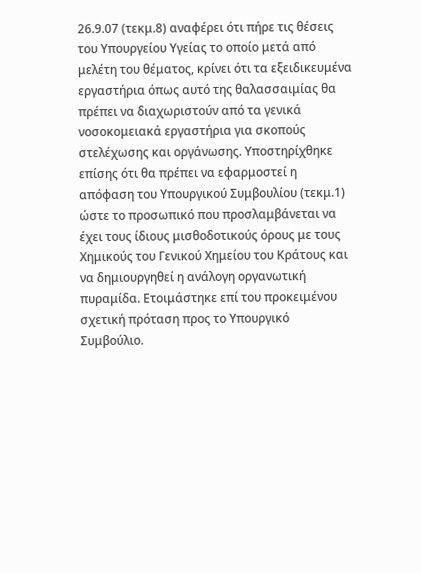26.9.07 (τεκμ.8) αναφέρει ότι πήρε τις θέσεις του Υπουργείου Υγείας το οποίο μετά από μελέτη του θέματος, κρίνει ότι τα εξειδικευμένα εργαστήρια όπως αυτό της θαλασσαιμίας θα πρέπει να διαχωριστούν από τα γενικά νοσοκομειακά εργαστήρια για σκοπούς στελέχωσης και οργάνωσης. Υποστηρίχθηκε επίσης ότι θα πρέπει να εφαρμοστεί η απόφαση του Υπουργικού Συμβουλίου (τεκμ.1) ώστε το προσωπικό που προσλαμβάνεται να έχει τους ίδιους μισθοδοτικούς όρους με τους Χημικούς του Γενικού Χημείου του Κράτους και να δημιουργηθεί η ανάλογη οργανωτική πυραμίδα. Ετοιμάστηκε επί του προκειμένου σχετική πρόταση προς το Υπουργικό Συμβούλιο.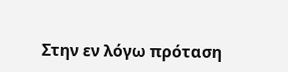Στην εν λόγω πρόταση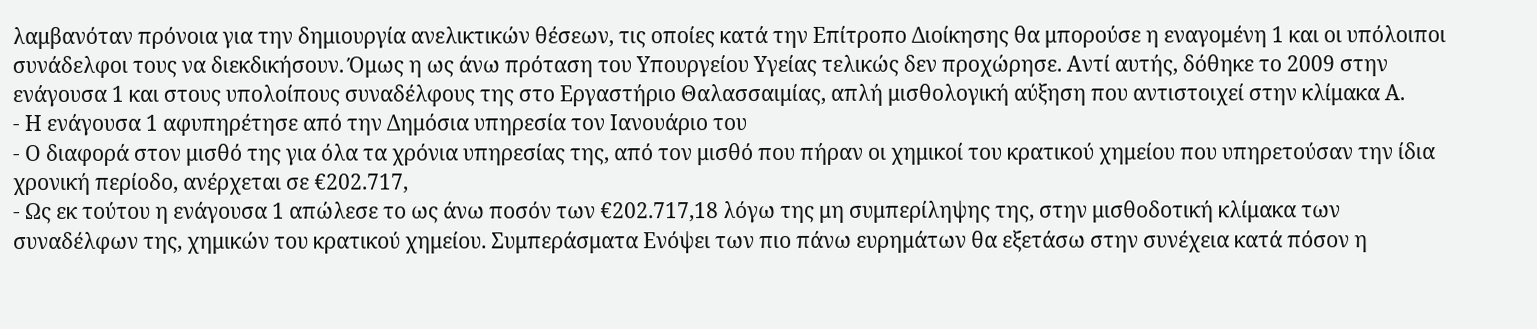λαμβανόταν πρόνοια για την δημιουργία ανελικτικών θέσεων, τις οποίες κατά την Επίτροπο Διοίκησης θα μπορούσε η εναγομένη 1 και οι υπόλοιποι συνάδελφοι τους να διεκδικήσουν. Όμως η ως άνω πρόταση του Υπουργείου Υγείας τελικώς δεν προχώρησε. Αντί αυτής, δόθηκε το 2009 στην ενάγουσα 1 και στους υπολοίπους συναδέλφους της στο Εργαστήριο Θαλασσαιμίας, απλή μισθολογική αύξηση που αντιστοιχεί στην κλίμακα Α.
- Η ενάγουσα 1 αφυπηρέτησε από την Δημόσια υπηρεσία τον Ιανουάριο του
- Ο διαφορά στον μισθό της για όλα τα χρόνια υπηρεσίας της, από τον μισθό που πήραν οι χημικοί του κρατικού χημείου που υπηρετούσαν την ίδια χρονική περίοδο, ανέρχεται σε €202.717,
- Ως εκ τούτου η ενάγουσα 1 απώλεσε το ως άνω ποσόν των €202.717,18 λόγω της μη συμπερίληψης της, στην μισθοδοτική κλίμακα των συναδέλφων της, χημικών του κρατικού χημείου. Συμπεράσματα Ενόψει των πιο πάνω ευρημάτων θα εξετάσω στην συνέχεια κατά πόσον η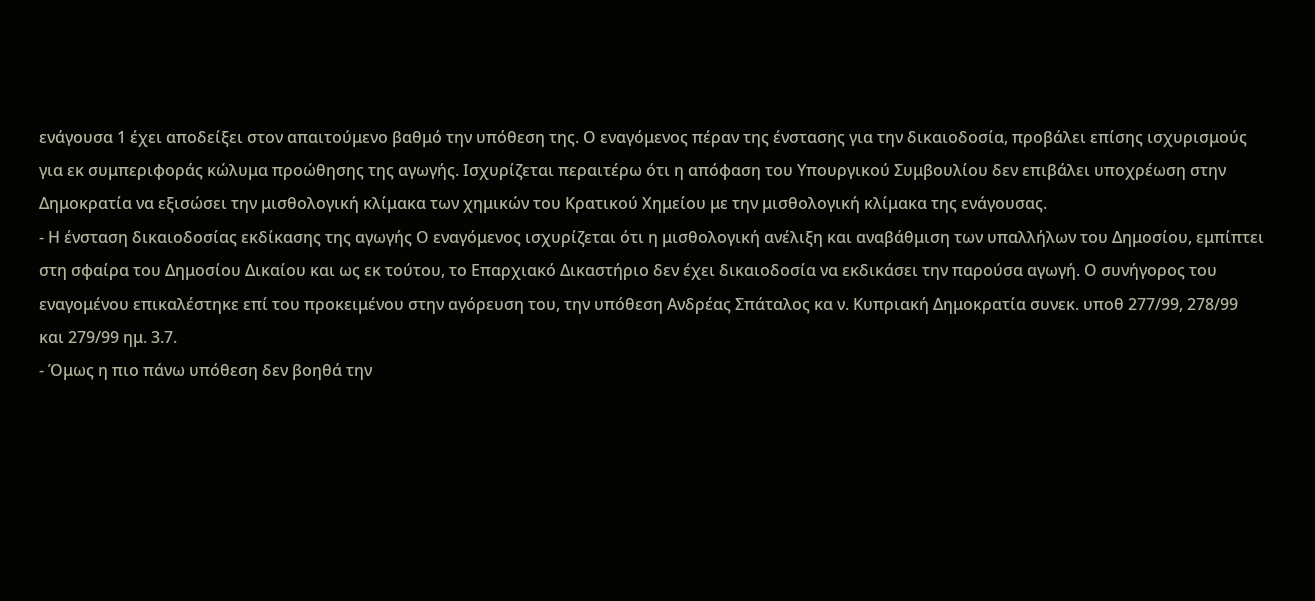ενάγουσα 1 έχει αποδείξει στον απαιτούμενο βαθμό την υπόθεση της. Ο εναγόμενος πέραν της ένστασης για την δικαιοδοσία, προβάλει επίσης ισχυρισμούς για εκ συμπεριφοράς κώλυμα προώθησης της αγωγής. Ισχυρίζεται περαιτέρω ότι η απόφαση του Υπουργικού Συμβουλίου δεν επιβάλει υποχρέωση στην Δημοκρατία να εξισώσει την μισθολογική κλίμακα των χημικών του Κρατικού Χημείου με την μισθολογική κλίμακα της ενάγουσας.
- Η ένσταση δικαιοδοσίας εκδίκασης της αγωγής Ο εναγόμενος ισχυρίζεται ότι η μισθολογική ανέλιξη και αναβάθμιση των υπαλλήλων του Δημοσίου, εμπίπτει στη σφαίρα του Δημοσίου Δικαίου και ως εκ τούτου, το Επαρχιακό Δικαστήριο δεν έχει δικαιοδοσία να εκδικάσει την παρούσα αγωγή. Ο συνήγορος του εναγομένου επικαλέστηκε επί του προκειμένου στην αγόρευση του, την υπόθεση Ανδρέας Σπάταλος κα ν. Κυπριακή Δημοκρατία συνεκ. υποθ 277/99, 278/99 και 279/99 ημ. 3.7.
- Όμως η πιο πάνω υπόθεση δεν βοηθά την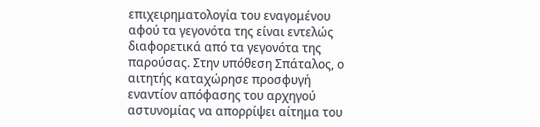επιχειρηματολογία του εναγομένου αφού τα γεγονότα της είναι εντελώς διαφορετικά από τα γεγονότα της παρούσας. Στην υπόθεση Σπάταλος, ο αιτητής καταχώρησε προσφυγή εναντίον απόφασης του αρχηγού αστυνομίας να απορρίψει αίτημα του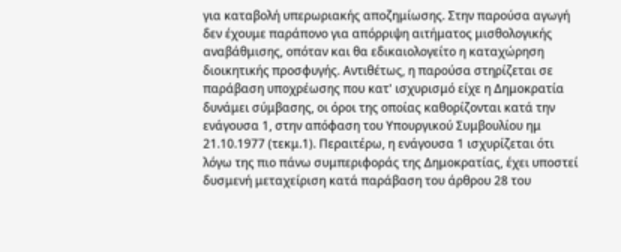για καταβολή υπερωριακής αποζημίωσης. Στην παρούσα αγωγή δεν έχουμε παράπονο για απόρριψη αιτήματος μισθολογικής αναβάθμισης, οπόταν και θα εδικαιολογείτο η καταχώρηση διοικητικής προσφυγής. Αντιθέτως, η παρούσα στηρίζεται σε παράβαση υποχρέωσης που κατ' ισχυρισμό είχε η Δημοκρατία δυνάμει σύμβασης, οι όροι της οποίας καθορίζονται κατά την ενάγουσα 1, στην απόφαση του Υπουργικού Συμβουλίου ημ 21.10.1977 (τεκμ.1). Περαιτέρω, η ενάγουσα 1 ισχυρίζεται ότι λόγω της πιο πάνω συμπεριφοράς της Δημοκρατίας, έχει υποστεί δυσμενή μεταχείριση κατά παράβαση του άρθρου 28 του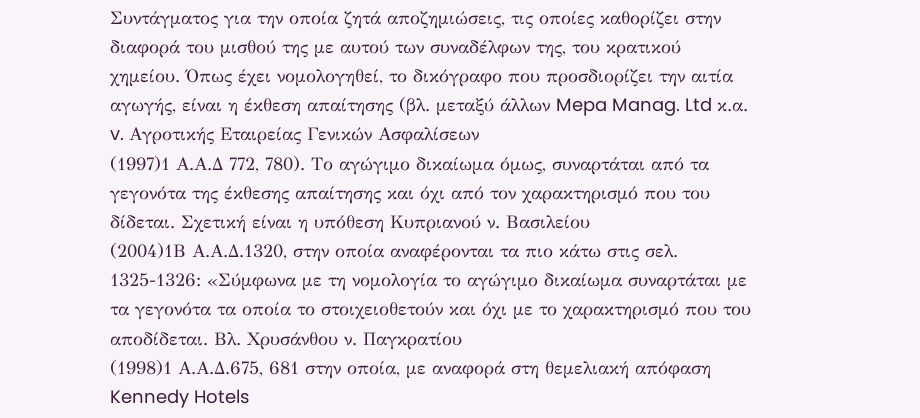Συντάγματος για την οποία ζητά αποζημιώσεις, τις οποίες καθορίζει στην διαφορά του μισθού της με αυτού των συναδέλφων της, του κρατικού χημείου. Όπως έχει νομολογηθεί, το δικόγραφο που προσδιορίζει την αιτία αγωγής, είναι η έκθεση απαίτησης (βλ. μεταξύ άλλων Mepa Manag. Ltd κ.α. v. Αγροτικής Εταιρείας Γενικών Ασφαλίσεων
(1997)1 Α.Α.Δ 772, 780). Το αγώγιμο δικαίωμα όμως, συναρτάται από τα γεγονότα της έκθεσης απαίτησης και όχι από τον χαρακτηρισμό που του δίδεται. Σχετική είναι η υπόθεση Κυπριανού ν. Βασιλείου
(2004)1Β Α.Α.Δ.1320, στην οποία αναφέρονται τα πιο κάτω στις σελ. 1325-1326: «Σύμφωνα με τη νομολογία το αγώγιμο δικαίωμα συναρτάται με τα γεγονότα τα οποία το στοιχειοθετούν και όχι με το χαρακτηρισμό που του αποδίδεται. Βλ. Χρυσάνθου ν. Παγκρατίου
(1998)1 Α.Α.Δ.675, 681 στην οποία, με αναφορά στη θεμελιακή απόφαση Kennedy Hotels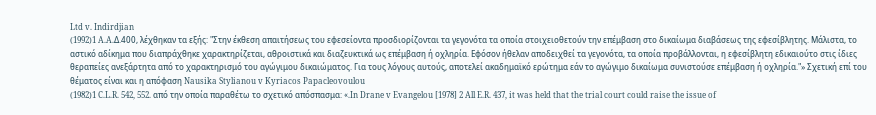Ltd v. Indirdjian
(1992)1 A.A.Δ.400, λέχθηκαν τα εξής: "Στην έκθεση απαιτήσεως του εφεσείοντα προσδιορίζονται τα γεγονότα τα οποία στοιχειοθετούν την επέμβαση στο δικαίωμα διαβάσεως της εφεσίβλητης. Μάλιστα, το αστικό αδίκημα που διαπράχθηκε χαρακτηρίζεται, αθροιστικά και διαζευκτικά ως επέμβαση ή οχληρία. Εφόσον ήθελαν αποδειχθεί τα γεγονότα, τα οποία προβάλλονται, η εφεσίβλητη εδικαιούτο στις ίδιες θεραπείες ανεξάρτητα από το χαρακτηρισμό του αγώγιμου δικαιώματος. Για τους λόγους αυτούς, αποτελεί ακαδημαϊκό ερώτημα εάν το αγώγιμο δικαίωμα συνιστούσε επέμβαση ή οχληρία."» Σχετική επί του θέματος είναι και η απόφαση Nausika Stylianou v Kyriacos Papacleovoulou
(1982)1 C.L.R. 542, 552. από την οποία παραθέτω το σχετικό απόσπασμα: «.In Drane v Evangelou [1978] 2 All E.R. 437, it was held that the trial court could raise the issue of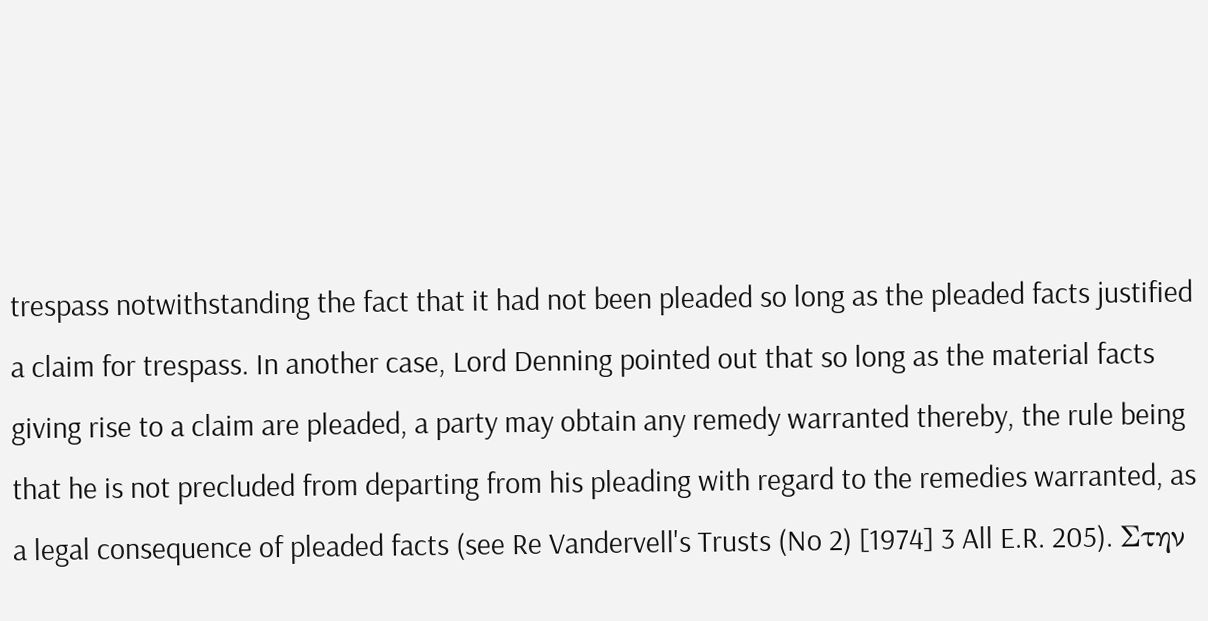trespass notwithstanding the fact that it had not been pleaded so long as the pleaded facts justified a claim for trespass. In another case, Lord Denning pointed out that so long as the material facts giving rise to a claim are pleaded, a party may obtain any remedy warranted thereby, the rule being that he is not precluded from departing from his pleading with regard to the remedies warranted, as a legal consequence of pleaded facts (see Re Vandervell's Trusts (No 2) [1974] 3 All E.R. 205). Στην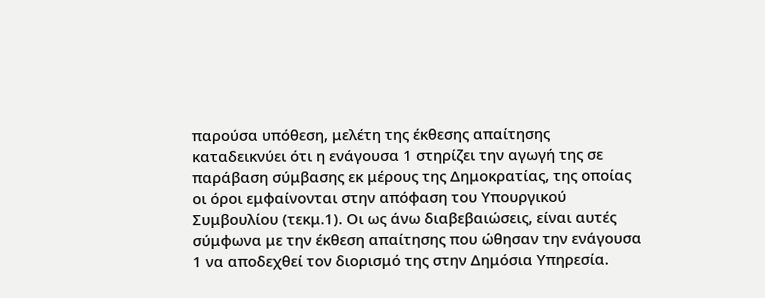παρούσα υπόθεση, μελέτη της έκθεσης απαίτησης καταδεικνύει ότι η ενάγουσα 1 στηρίζει την αγωγή της σε παράβαση σύμβασης εκ μέρους της Δημοκρατίας, της οποίας οι όροι εμφαίνονται στην απόφαση του Υπουργικού Συμβουλίου (τεκμ.1). Οι ως άνω διαβεβαιώσεις, είναι αυτές σύμφωνα με την έκθεση απαίτησης που ώθησαν την ενάγουσα 1 να αποδεχθεί τον διορισμό της στην Δημόσια Υπηρεσία.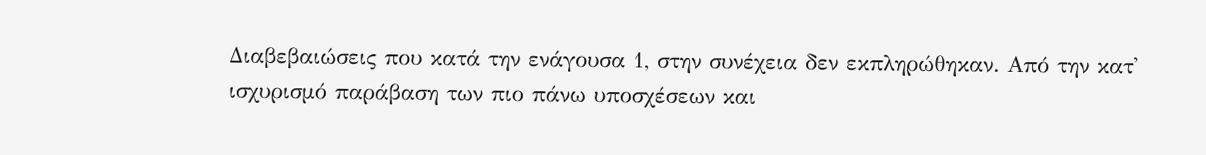Διαβεβαιώσεις που κατά την ενάγουσα 1, στην συνέχεια δεν εκπληρώθηκαν. Από την κατ' ισχυρισμό παράβαση των πιο πάνω υποσχέσεων και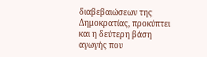διαβεβαιώσεων της Δημοκρατίας, προκύπτει και η δεύτερη βάση αγωγής που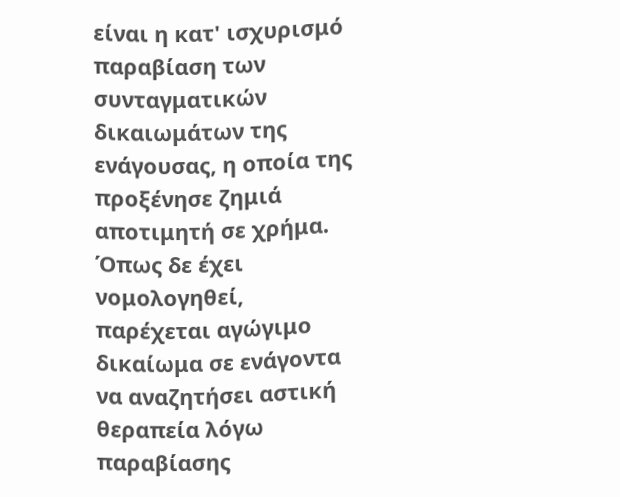είναι η κατ' ισχυρισμό παραβίαση των συνταγματικών δικαιωμάτων της ενάγουσας, η οποία της προξένησε ζημιά αποτιμητή σε χρήμα. Όπως δε έχει νομολογηθεί, παρέχεται αγώγιμο δικαίωμα σε ενάγοντα να αναζητήσει αστική θεραπεία λόγω παραβίασης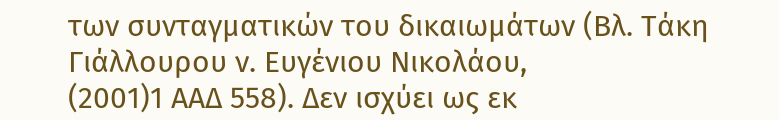των συνταγματικών του δικαιωμάτων (Βλ. Τάκη Γιάλλουρου ν. Ευγένιου Νικολάου,
(2001)1 ΑΑΔ 558). Δεν ισχύει ως εκ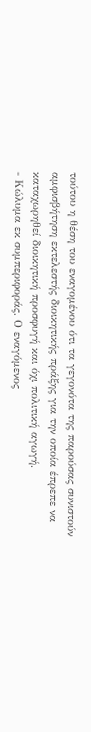τούτου η θέση του εναγομένου ότι τα γεγονότα της παρούσας συνιστούν αμφισβήτηση εκτελεστής διοικητικής πράξης για την οποία έπρεπε να καταχωρηθεί διοικητική προσφυγή και όχι πολιτική αγωγή.
- Κώλυμα εκ συμπεριφοράς. Ο εναγόμενος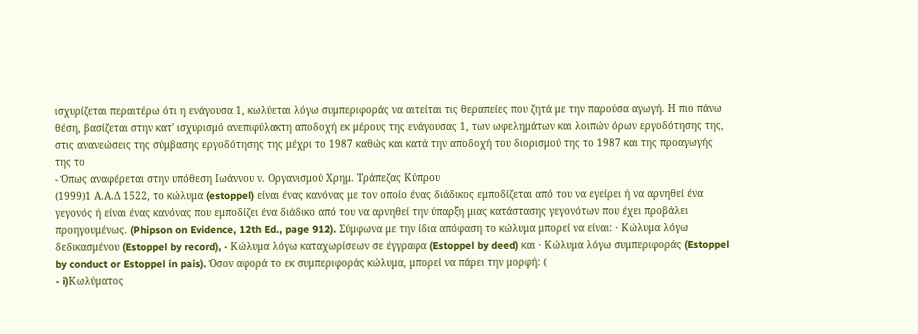ισχυρίζεται περαιτέρω ότι η ενάγουσα 1, κωλύεται λόγω συμπεριφοράς να αιτείται τις θεραπείες που ζητά με την παρούσα αγωγή. Η πιο πάνω θέση, βασίζεται στην κατ' ισχυρισμό ανεπιφύλακτη αποδοχή εκ μέρους της ενάγουσας 1, των ωφελημάτων και λοιπών όρων εργοδότησης της, στις ανανεώσεις της σύμβασης εργοδότησης της μέχρι το 1987 καθώς και κατά την αποδοχή του διορισμού της το 1987 και της προαγωγής της το
- Όπως αναφέρεται στην υπόθεση Ιωάννου ν. Οργανισμού Χρημ. Τράπεζας Κύπρου
(1999)1 Α.Α.Δ 1522, το κώλυμα (estoppel) είναι ένας κανόνας με τον οποίο ένας διάδικος εμποδίζεται από του να εγείρει ή να αρνηθεί ένα γεγονός ή είναι ένας κανόνας που εμποδίζει ένα διάδικο από του να αρνηθεί την ύπαρξη μιας κατάστασης γεγονότων που έχει προβάλει προηγουμένως. (Phipson on Evidence, 12th Ed., page 912). Σύμφωνα με την ίδια απόφαση το κώλυμα μπορεί να είναι: · Κώλυμα λόγω δεδικασμένου (Estoppel by record), · Κώλυμα λόγω καταχωρίσεων σε έγγραφα (Estoppel by deed) και · Κώλυμα λόγω συμπεριφοράς (Estoppel by conduct or Estoppel in pais). Όσον αφορά το εκ συμπεριφοράς κώλυμα, μπορεί να πάρει την μορφή: (
- i)Κωλύματος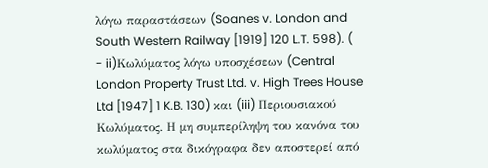λόγω παραστάσεων (Soanes v. London and South Western Railway [1919] 120 L.T. 598). (
- ii)Κωλύματος λόγω υποσχέσεων (Central London Property Trust Ltd. v. High Trees House Ltd [1947] 1 K.B. 130) και (iii) Περιουσιακού Κωλύματος. Η μη συμπερίληψη του κανόνα του κωλύματος στα δικόγραφα δεν αποστερεί από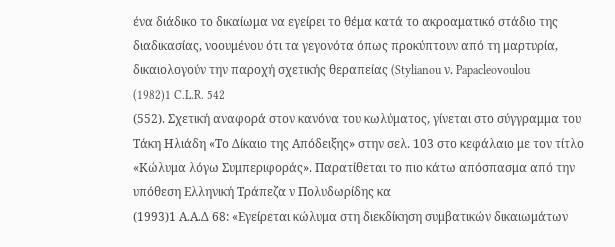ένα διάδικο το δικαίωμα να εγείρει το θέμα κατά το ακροαματικό στάδιο της διαδικασίας, νοουμένου ότι τα γεγονότα όπως προκύπτουν από τη μαρτυρία, δικαιολογούν την παροχή σχετικής θεραπείας (Stylianou ν. Papacleovoulou
(1982)1 C.L.R. 542
(552). Σχετική αναφορά στον κανόνα του κωλύματος, γίνεται στο σύγγραμμα του Τάκη Ηλιάδη «Το Δίκαιο της Απόδειξης» στην σελ. 103 στο κεφάλαιο με τον τίτλο «Κώλυμα λόγω Συμπεριφοράς». Παρατίθεται το πιο κάτω απόσπασμα από την υπόθεση Ελληνική Τράπεζα ν Πολυδωρίδης κα
(1993)1 Α.Α.Δ 68: «Εγείρεται κώλυμα στη διεκδίκηση συμβατικών δικαιωμάτων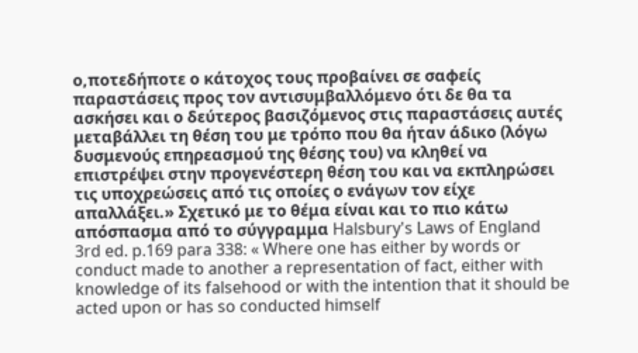ο,ποτεδήποτε ο κάτοχος τους προβαίνει σε σαφείς παραστάσεις προς τον αντισυμβαλλόμενο ότι δε θα τα ασκήσει και ο δεύτερος βασιζόμενος στις παραστάσεις αυτές μεταβάλλει τη θέση του με τρόπο που θα ήταν άδικο (λόγω δυσμενούς επηρεασμού της θέσης του) να κληθεί να επιστρέψει στην προγενέστερη θέση του και να εκπληρώσει τις υποχρεώσεις από τις οποίες ο ενάγων τον είχε απαλλάξει.» Σχετικό με το θέμα είναι και το πιο κάτω απόσπασμα από το σύγγραμμα Halsbury's Laws of England 3rd ed. p.169 para 338: « Where one has either by words or conduct made to another a representation of fact, either with knowledge of its falsehood or with the intention that it should be acted upon or has so conducted himself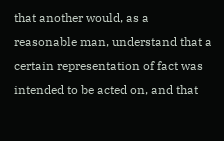that another would, as a reasonable man, understand that a certain representation of fact was intended to be acted on, and that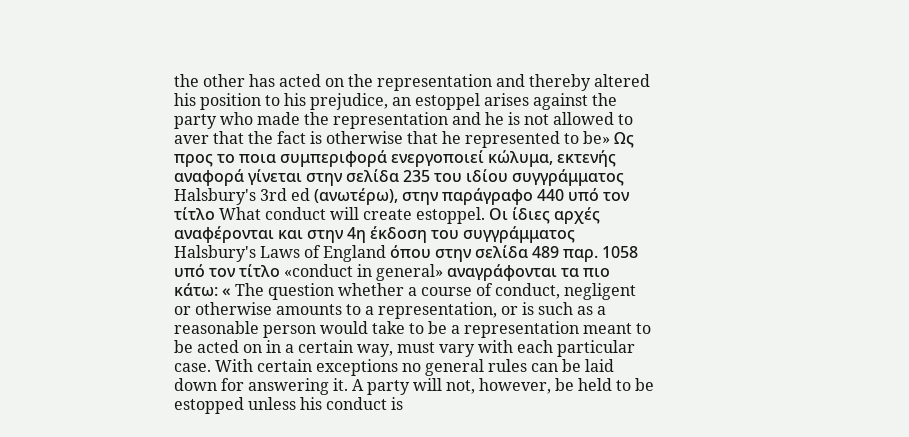the other has acted on the representation and thereby altered his position to his prejudice, an estoppel arises against the party who made the representation and he is not allowed to aver that the fact is otherwise that he represented to be» Ως προς το ποια συμπεριφορά ενεργοποιεί κώλυμα, εκτενής αναφορά γίνεται στην σελίδα 235 του ιδίου συγγράμματος Halsbury's 3rd ed (ανωτέρω), στην παράγραφο 440 υπό τον τίτλο What conduct will create estoppel. Οι ίδιες αρχές αναφέρονται και στην 4η έκδοση του συγγράμματος Halsbury's Laws of England όπου στην σελίδα 489 παρ. 1058 υπό τον τίτλο «conduct in general» αναγράφονται τα πιο κάτω: « The question whether a course of conduct, negligent or otherwise amounts to a representation, or is such as a reasonable person would take to be a representation meant to be acted on in a certain way, must vary with each particular case. With certain exceptions no general rules can be laid down for answering it. A party will not, however, be held to be estopped unless his conduct is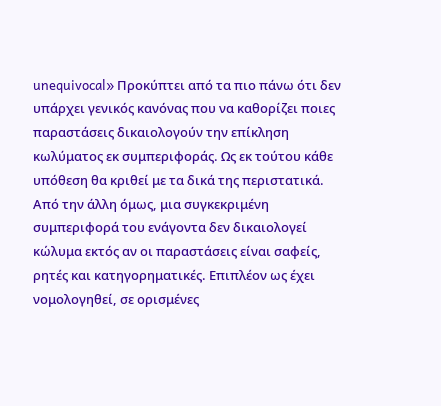unequivocal» Προκύπτει από τα πιο πάνω ότι δεν υπάρχει γενικός κανόνας που να καθορίζει ποιες παραστάσεις δικαιολογούν την επίκληση κωλύματος εκ συμπεριφοράς. Ως εκ τούτου κάθε υπόθεση θα κριθεί με τα δικά της περιστατικά. Από την άλλη όμως, μια συγκεκριμένη συμπεριφορά του ενάγοντα δεν δικαιολογεί κώλυμα εκτός αν οι παραστάσεις είναι σαφείς, ρητές και κατηγορηματικές. Επιπλέον ως έχει νομολογηθεί, σε ορισμένες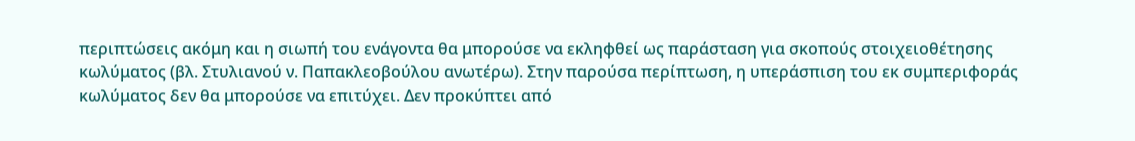περιπτώσεις ακόμη και η σιωπή του ενάγοντα θα μπορούσε να εκληφθεί ως παράσταση για σκοπούς στοιχειοθέτησης κωλύματος (βλ. Στυλιανού ν. Παπακλεοβούλου ανωτέρω). Στην παρούσα περίπτωση, η υπεράσπιση του εκ συμπεριφοράς κωλύματος δεν θα μπορούσε να επιτύχει. Δεν προκύπτει από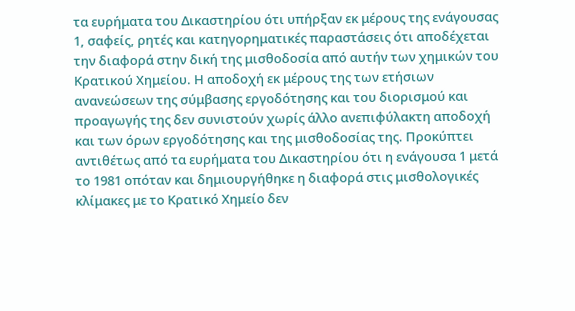τα ευρήματα του Δικαστηρίου ότι υπήρξαν εκ μέρους της ενάγουσας 1, σαφείς, ρητές και κατηγορηματικές παραστάσεις ότι αποδέχεται την διαφορά στην δική της μισθοδοσία από αυτήν των χημικών του Κρατικού Χημείου. Η αποδοχή εκ μέρους της των ετήσιων ανανεώσεων της σύμβασης εργοδότησης και του διορισμού και προαγωγής της δεν συνιστούν χωρίς άλλο ανεπιφύλακτη αποδοχή και των όρων εργοδότησης και της μισθοδοσίας της. Προκύπτει αντιθέτως από τα ευρήματα του Δικαστηρίου ότι η ενάγουσα 1 μετά το 1981 οπόταν και δημιουργήθηκε η διαφορά στις μισθολογικές κλίμακες με το Κρατικό Χημείο δεν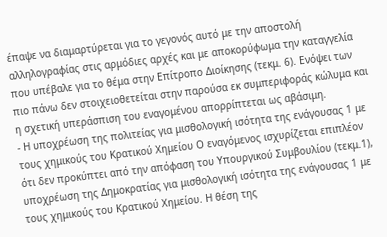έπαψε να διαμαρτύρεται για το γεγονός αυτό με την αποστολή αλληλογραφίας στις αρμόδιες αρχές και με αποκορύφωμα την καταγγελία που υπέβαλε για το θέμα στην Επίτροπο Διοίκησης (τεκμ. 6). Ενόψει των πιο πάνω δεν στοιχειοθετείται στην παρούσα εκ συμπεριφοράς κώλυμα και η σχετική υπεράσπιση του εναγομένου απορρίπτεται ως αβάσιμη.
- Η υποχρέωση της πολιτείας για μισθολογική ισότητα της ενάγουσας 1 με τους χημικούς του Κρατικού Χημείου Ο εναγόμενος ισχυρίζεται επιπλέον ότι δεν προκύπτει από την απόφαση του Υπουργικού Συμβουλίου (τεκμ.1), υποχρέωση της Δημοκρατίας για μισθολογική ισότητα της ενάγουσας 1 με τους χημικούς του Κρατικού Χημείου. Η θέση της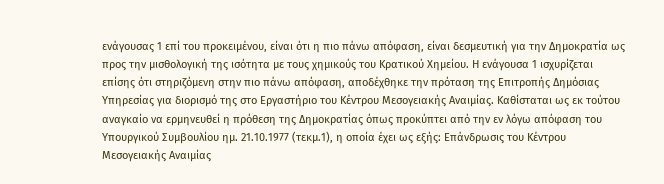ενάγουσας 1 επί του προκειμένου, είναι ότι η πιο πάνω απόφαση, είναι δεσμευτική για την Δημοκρατία ως προς την μισθολογική της ισότητα με τους χημικούς του Κρατικού Χημείου. Η ενάγουσα 1 ισχυρίζεται επίσης ότι στηριζόμενη στην πιο πάνω απόφαση, αποδέχθηκε την πρόταση της Επιτροπής Δημόσιας Υπηρεσίας για διορισμό της στο Εργαστήριο του Κέντρου Μεσογειακής Αναιμίας. Καθίσταται ως εκ τούτου αναγκαίο να ερμηνευθεί η πρόθεση της Δημοκρατίας όπως προκύπτει από την εν λόγω απόφαση του Υπουργικού Συμβουλίου ημ. 21.10.1977 (τεκμ.1), η οποία έχει ως εξής: Επάνδρωσις του Κέντρου Μεσογειακής Αναιμίας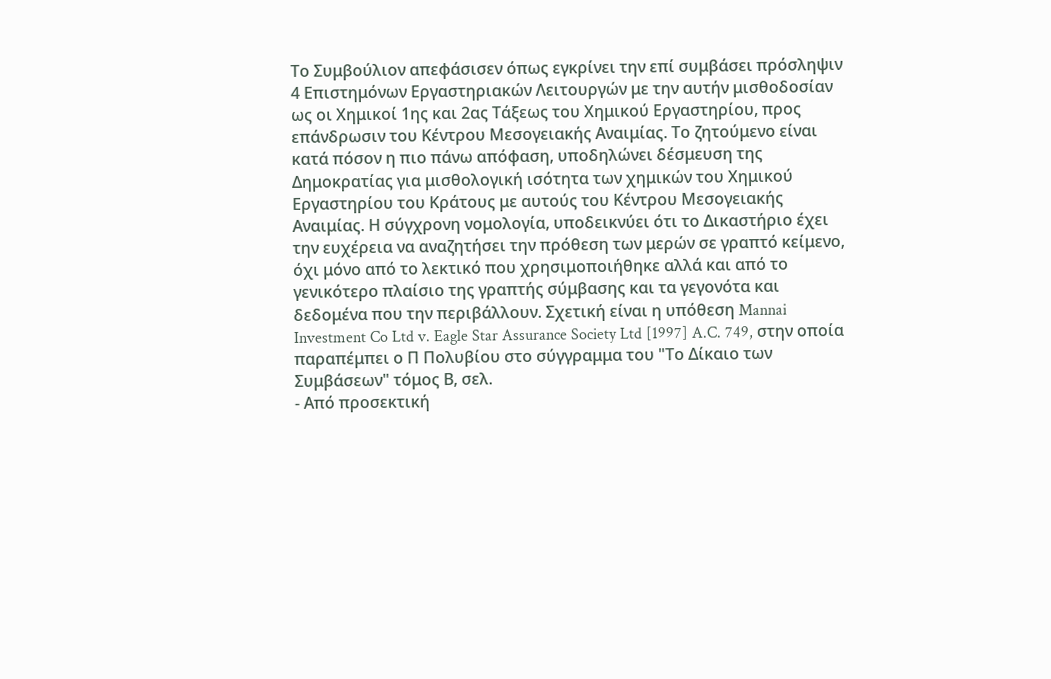Το Συμβούλιον απεφάσισεν όπως εγκρίνει την επί συμβάσει πρόσληψιν 4 Επιστημόνων Εργαστηριακών Λειτουργών με την αυτήν μισθοδοσίαν ως οι Χημικοί 1ης και 2ας Τάξεως του Χημικού Εργαστηρίου, προς επάνδρωσιν του Κέντρου Μεσογειακής Αναιμίας. Το ζητούμενο είναι κατά πόσον η πιο πάνω απόφαση, υποδηλώνει δέσμευση της Δημοκρατίας για μισθολογική ισότητα των χημικών του Χημικού Εργαστηρίου του Κράτους με αυτούς του Κέντρου Μεσογειακής Αναιμίας. Η σύγχρονη νομολογία, υποδεικνύει ότι το Δικαστήριο έχει την ευχέρεια να αναζητήσει την πρόθεση των μερών σε γραπτό κείμενο, όχι μόνο από το λεκτικό που χρησιμοποιήθηκε αλλά και από το γενικότερο πλαίσιο της γραπτής σύμβασης και τα γεγονότα και δεδομένα που την περιβάλλουν. Σχετική είναι η υπόθεση Mannai Investment Co Ltd v. Eagle Star Assurance Society Ltd [1997] A.C. 749, στην οποία παραπέμπει ο Π Πολυβίου στο σύγγραμμα του "Το Δίκαιο των Συμβάσεων" τόμος Β, σελ.
- Από προσεκτική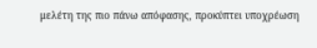μελέτη της πιο πάνω απόφασης, προκύπτει υποχρέωση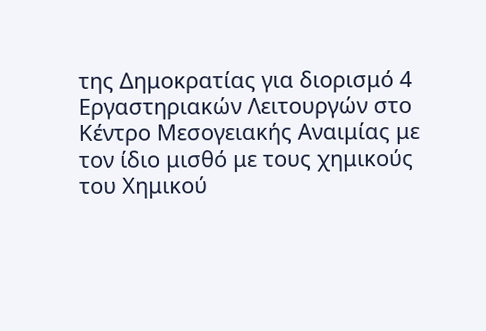της Δημοκρατίας για διορισμό 4 Εργαστηριακών Λειτουργών στο Κέντρο Μεσογειακής Αναιμίας με τον ίδιο μισθό με τους χημικούς του Χημικού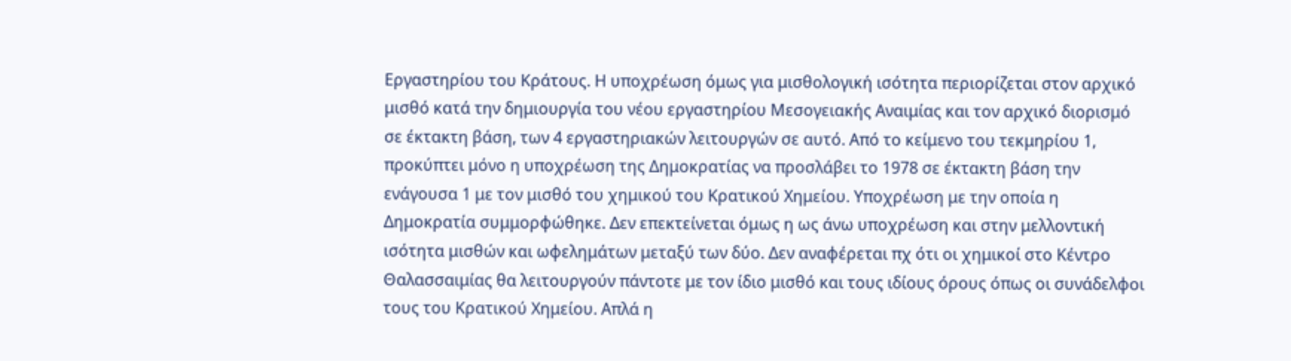Εργαστηρίου του Κράτους. Η υποχρέωση όμως για μισθολογική ισότητα περιορίζεται στον αρχικό μισθό κατά την δημιουργία του νέου εργαστηρίου Μεσογειακής Αναιμίας και τον αρχικό διορισμό σε έκτακτη βάση, των 4 εργαστηριακών λειτουργών σε αυτό. Από το κείμενο του τεκμηρίου 1, προκύπτει μόνο η υποχρέωση της Δημοκρατίας να προσλάβει το 1978 σε έκτακτη βάση την ενάγουσα 1 με τον μισθό του χημικού του Κρατικού Χημείου. Υποχρέωση με την οποία η Δημοκρατία συμμορφώθηκε. Δεν επεκτείνεται όμως η ως άνω υποχρέωση και στην μελλοντική ισότητα μισθών και ωφελημάτων μεταξύ των δύο. Δεν αναφέρεται πχ ότι οι χημικοί στο Κέντρο Θαλασσαιμίας θα λειτουργούν πάντοτε με τον ίδιο μισθό και τους ιδίους όρους όπως οι συνάδελφοι τους του Κρατικού Χημείου. Απλά η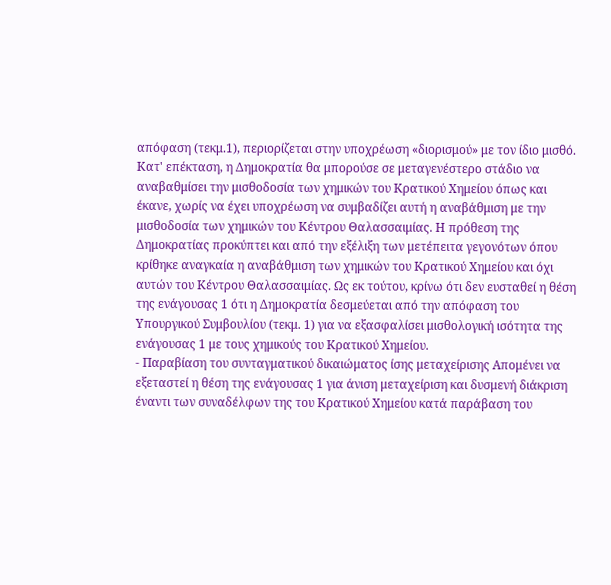απόφαση (τεκμ.1), περιορίζεται στην υποχρέωση «διορισμού» με τον ίδιο μισθό. Κατ' επέκταση, η Δημοκρατία θα μπορούσε σε μεταγενέστερο στάδιο να αναβαθμίσει την μισθοδοσία των χημικών του Κρατικού Χημείου όπως και έκανε, χωρίς να έχει υποχρέωση να συμβαδίζει αυτή η αναβάθμιση με την μισθοδοσία των χημικών του Κέντρου Θαλασσαιμίας. Η πρόθεση της Δημοκρατίας προκύπτει και από την εξέλιξη των μετέπειτα γεγονότων όπου κρίθηκε αναγκαία η αναβάθμιση των χημικών του Κρατικού Χημείου και όχι αυτών του Κέντρου Θαλασσαιμίας. Ως εκ τούτου, κρίνω ότι δεν ευσταθεί η θέση της ενάγουσας 1 ότι η Δημοκρατία δεσμεύεται από την απόφαση του Υπουργικού Συμβουλίου (τεκμ. 1) για να εξασφαλίσει μισθολογική ισότητα της ενάγουσας 1 με τους χημικούς του Κρατικού Χημείου.
- Παραβίαση του συνταγματικού δικαιώματος ίσης μεταχείρισης Απομένει να εξεταστεί η θέση της ενάγουσας 1 για άνιση μεταχείριση και δυσμενή διάκριση έναντι των συναδέλφων της του Κρατικού Χημείου κατά παράβαση του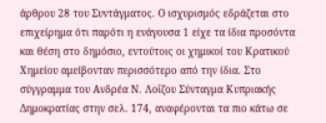άρθρου 28 του Συντάγματος. Ο ισχυρισμός εδράζεται στο επιχείρημα ότι παρότι η ενάγουσα 1 είχε τα ίδια προσόντα και θέση στο δημόσιο, εντούτοις οι χημικοί του Κρατικού Χημείου αμείβονταν περισσότερο από την ίδια. Στο σύγγραμμα του Ανδρέα Ν. Λοΐζου Σύνταγμα Κυπριακής Δημοκρατίας στην σελ. 174, αναφέρονται τα πιο κάτω σε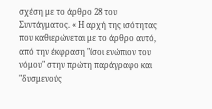σχέση με το άρθρο 28 του Συντάγματος. « Η αρχή της ισότητας που καθιερώνεται με το άρθρο αυτό, από την έκφραση "ίσοι ενώπιον του νόμου" στην πρώτη παράγραφο και "δυσμενούς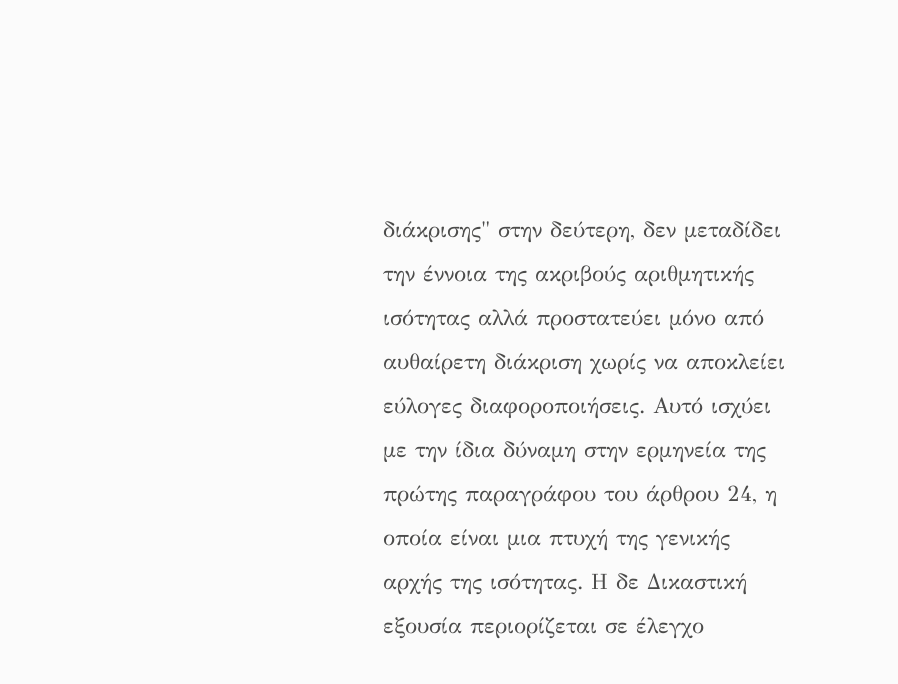διάκρισης" στην δεύτερη, δεν μεταδίδει την έννοια της ακριβούς αριθμητικής ισότητας αλλά προστατεύει μόνο από αυθαίρετη διάκριση χωρίς να αποκλείει εύλογες διαφοροποιήσεις. Αυτό ισχύει με την ίδια δύναμη στην ερμηνεία της πρώτης παραγράφου του άρθρου 24, η οποία είναι μια πτυχή της γενικής αρχής της ισότητας. Η δε Δικαστική εξουσία περιορίζεται σε έλεγχο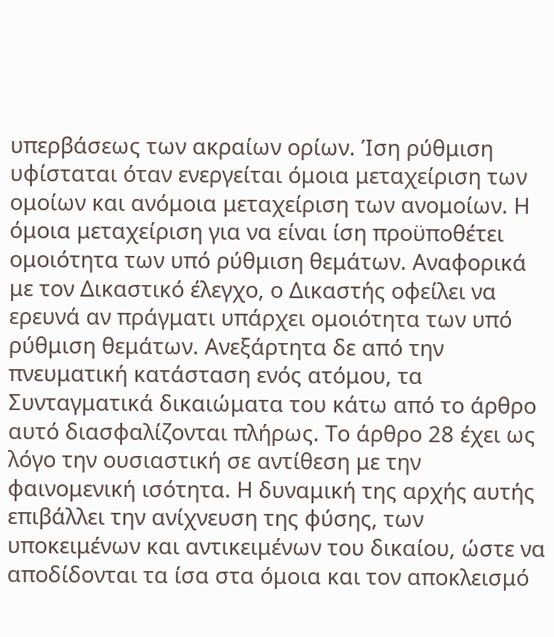υπερβάσεως των ακραίων ορίων. Ίση ρύθμιση υφίσταται όταν ενεργείται όμοια μεταχείριση των ομοίων και ανόμοια μεταχείριση των ανομοίων. Η όμοια μεταχείριση για να είναι ίση προϋποθέτει ομοιότητα των υπό ρύθμιση θεμάτων. Αναφορικά με τον Δικαστικό έλεγχο, ο Δικαστής οφείλει να ερευνά αν πράγματι υπάρχει ομοιότητα των υπό ρύθμιση θεμάτων. Ανεξάρτητα δε από την πνευματική κατάσταση ενός ατόμου, τα Συνταγματικά δικαιώματα του κάτω από το άρθρο αυτό διασφαλίζονται πλήρως. Το άρθρο 28 έχει ως λόγο την ουσιαστική σε αντίθεση με την φαινομενική ισότητα. Η δυναμική της αρχής αυτής επιβάλλει την ανίχνευση της φύσης, των υποκειμένων και αντικειμένων του δικαίου, ώστε να αποδίδονται τα ίσα στα όμοια και τον αποκλεισμό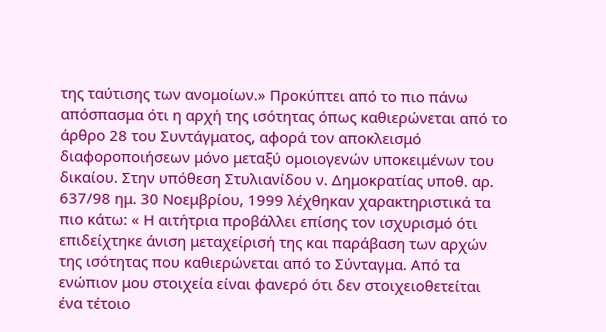της ταύτισης των ανομοίων.» Προκύπτει από το πιο πάνω απόσπασμα ότι η αρχή της ισότητας όπως καθιερώνεται από το άρθρο 28 του Συντάγματος, αφορά τον αποκλεισμό διαφοροποιήσεων μόνο μεταξύ ομοιογενών υποκειμένων του δικαίου. Στην υπόθεση Στυλιανίδου ν. Δημοκρατίας υποθ. αρ. 637/98 ημ. 30 Νοεμβρίου, 1999 λέχθηκαν χαρακτηριστικά τα πιο κάτω: « Η αιτήτρια προβάλλει επίσης τον ισχυρισμό ότι επιδείχτηκε άνιση μεταχείρισή της και παράβαση των αρχών της ισότητας που καθιερώνεται από το Σύνταγμα. Από τα ενώπιον μου στοιχεία είναι φανερό ότι δεν στοιχειοθετείται ένα τέτοιο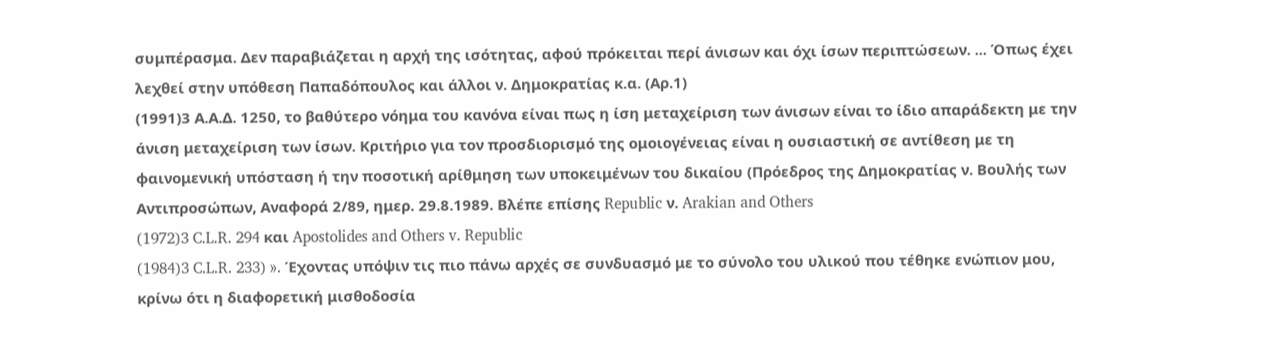συμπέρασμα. Δεν παραβιάζεται η αρχή της ισότητας, αφού πρόκειται περί άνισων και όχι ίσων περιπτώσεων. ... Όπως έχει λεχθεί στην υπόθεση Παπαδόπουλος και άλλοι ν. Δημοκρατίας κ.α. (Αρ.1)
(1991)3 Α.Α.Δ. 1250, το βαθύτερο νόημα του κανόνα είναι πως η ίση μεταχείριση των άνισων είναι το ίδιο απαράδεκτη με την άνιση μεταχείριση των ίσων. Κριτήριο για τον προσδιορισμό της ομοιογένειας είναι η ουσιαστική σε αντίθεση με τη φαινομενική υπόσταση ή την ποσοτική αρίθμηση των υποκειμένων του δικαίου (Πρόεδρος της Δημοκρατίας ν. Βουλής των Αντιπροσώπων, Αναφορά 2/89, ημερ. 29.8.1989. Βλέπε επίσης Republic ν. Arakian and Others
(1972)3 C.L.R. 294 και Apostolides and Others v. Republic
(1984)3 C.L.R. 233) ». Έχοντας υπόψιν τις πιο πάνω αρχές σε συνδυασμό με το σύνολο του υλικού που τέθηκε ενώπιον μου, κρίνω ότι η διαφορετική μισθοδοσία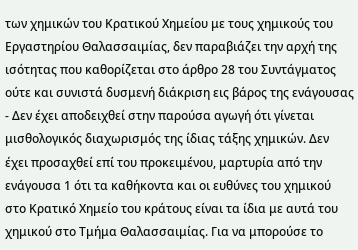των χημικών του Κρατικού Χημείου με τους χημικούς του Εργαστηρίου Θαλασσαιμίας, δεν παραβιάζει την αρχή της ισότητας που καθορίζεται στο άρθρο 28 του Συντάγματος ούτε και συνιστά δυσμενή διάκριση εις βάρος της ενάγουσας
- Δεν έχει αποδειχθεί στην παρούσα αγωγή ότι γίνεται μισθολογικός διαχωρισμός της ίδιας τάξης χημικών. Δεν έχει προσαχθεί επί του προκειμένου, μαρτυρία από την ενάγουσα 1 ότι τα καθήκοντα και οι ευθύνες του χημικού στο Κρατικό Χημείο του κράτους είναι τα ίδια με αυτά του χημικού στο Τμήμα Θαλασσαιμίας. Για να μπορούσε το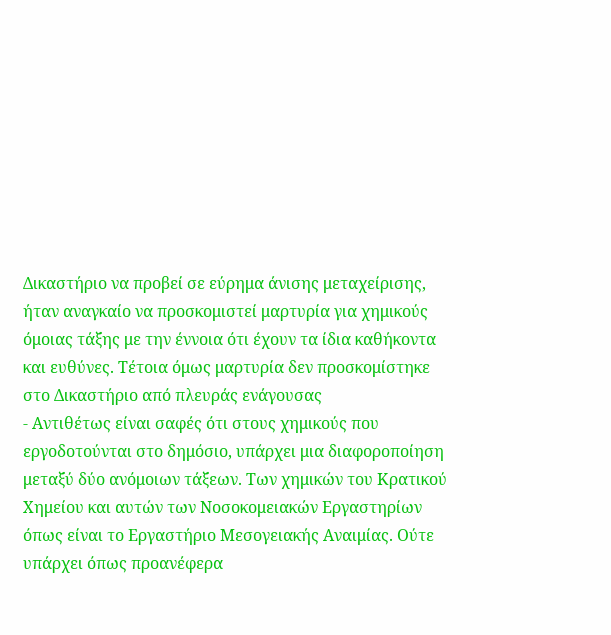Δικαστήριο να προβεί σε εύρημα άνισης μεταχείρισης, ήταν αναγκαίο να προσκομιστεί μαρτυρία για χημικούς όμοιας τάξης με την έννοια ότι έχουν τα ίδια καθήκοντα και ευθύνες. Τέτοια όμως μαρτυρία δεν προσκομίστηκε στο Δικαστήριο από πλευράς ενάγουσας
- Αντιθέτως είναι σαφές ότι στους χημικούς που εργοδοτούνται στο δημόσιο, υπάρχει μια διαφοροποίηση μεταξύ δύο ανόμοιων τάξεων. Των χημικών του Κρατικού Χημείου και αυτών των Νοσοκομειακών Εργαστηρίων όπως είναι το Εργαστήριο Μεσογειακής Αναιμίας. Ούτε υπάρχει όπως προανέφερα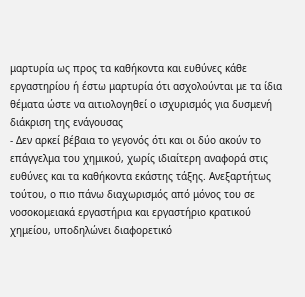μαρτυρία ως προς τα καθήκοντα και ευθύνες κάθε εργαστηρίου ή έστω μαρτυρία ότι ασχολούνται με τα ίδια θέματα ώστε να αιτιολογηθεί ο ισχυρισμός για δυσμενή διάκριση της ενάγουσας
- Δεν αρκεί βέβαια το γεγονός ότι και οι δύο ακούν το επάγγελμα του χημικού, χωρίς ιδιαίτερη αναφορά στις ευθύνες και τα καθήκοντα εκάστης τάξης. Ανεξαρτήτως τούτου, ο πιο πάνω διαχωρισμός από μόνος του σε νοσοκομειακά εργαστήρια και εργαστήριο κρατικού χημείου, υποδηλώνει διαφορετικό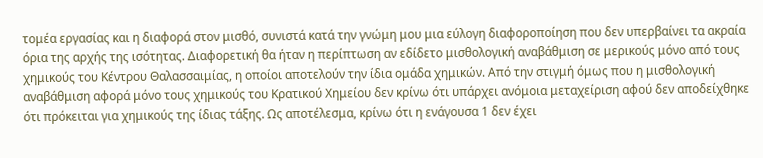τομέα εργασίας και η διαφορά στον μισθό, συνιστά κατά την γνώμη μου μια εύλογη διαφοροποίηση που δεν υπερβαίνει τα ακραία όρια της αρχής της ισότητας. Διαφορετική θα ήταν η περίπτωση αν εδίδετο μισθολογική αναβάθμιση σε μερικούς μόνο από τους χημικούς του Κέντρου Θαλασσαιμίας, η οποίοι αποτελούν την ίδια ομάδα χημικών. Από την στιγμή όμως που η μισθολογική αναβάθμιση αφορά μόνο τους χημικούς του Κρατικού Χημείου δεν κρίνω ότι υπάρχει ανόμοια μεταχείριση αφού δεν αποδείχθηκε ότι πρόκειται για χημικούς της ίδιας τάξης. Ως αποτέλεσμα, κρίνω ότι η ενάγουσα 1 δεν έχει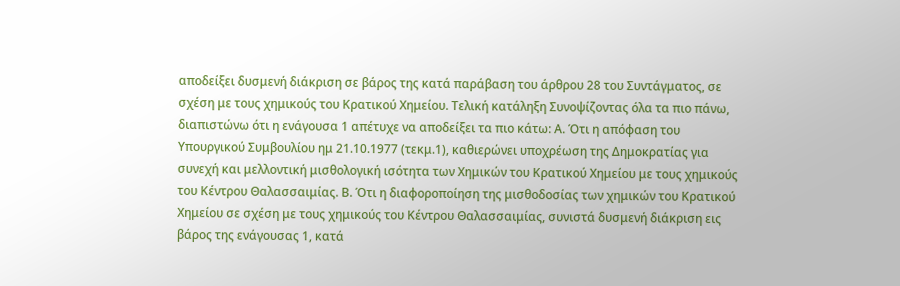αποδείξει δυσμενή διάκριση σε βάρος της κατά παράβαση του άρθρου 28 του Συντάγματος, σε σχέση με τους χημικούς του Κρατικού Χημείου. Τελική κατάληξη Συνοψίζοντας όλα τα πιο πάνω, διαπιστώνω ότι η ενάγουσα 1 απέτυχε να αποδείξει τα πιο κάτω: Α. Ότι η απόφαση του Υπουργικού Συμβουλίου ημ 21.10.1977 (τεκμ.1), καθιερώνει υποχρέωση της Δημοκρατίας για συνεχή και μελλοντική μισθολογική ισότητα των Χημικών του Κρατικού Χημείου με τους χημικούς του Κέντρου Θαλασσαιμίας. Β. Ότι η διαφοροποίηση της μισθοδοσίας των χημικών του Κρατικού Χημείου σε σχέση με τους χημικούς του Κέντρου Θαλασσαιμίας, συνιστά δυσμενή διάκριση εις βάρος της ενάγουσας 1, κατά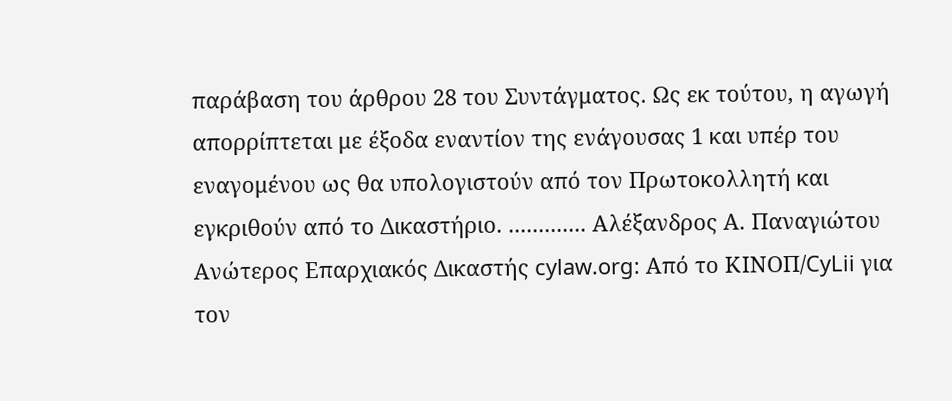παράβαση του άρθρου 28 του Συντάγματος. Ως εκ τούτου, η αγωγή απορρίπτεται με έξοδα εναντίον της ενάγουσας 1 και υπέρ του εναγομένου ως θα υπολογιστούν από τον Πρωτοκολλητή και εγκριθούν από το Δικαστήριο. ............. Αλέξανδρος Α. Παναγιώτου Ανώτερος Επαρχιακός Δικαστής cylaw.org: Από το ΚΙΝOΠ/CyLii για τον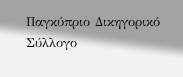Παγκύπριο Δικηγορικό Σύλλογο